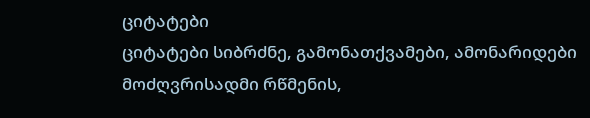ციტატები
ციტატები სიბრძნე, გამონათქვამები, ამონარიდები
მოძღვრისადმი რწმენის,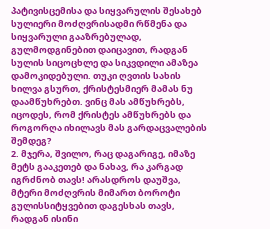პატივისცემისა და სიყვარულის შესახებ
სულიერი მოძღვრისადმი რწმენა და სიყვარული გააზრებულად, გულმოდგინებით დაიცავით, რადგან სულის სიცოცხლე და სიკვდილი ამაზეა დამოკიდებული. თუკი ღვთის სახის ხილვა გსურთ, ქრისტესმიერ მამას ნუ დაამწუხრებთ. ვინც მას ამწუხრებს, იცოდეს, რომ ქრისტეს ამწუხრებს და როგორღა იხილავს მას გარდაცვალების შემდეგ?
2. მჯერა, შვილო, რაც დაგარიგე, იმაზე მეტს გააკეთებ და ნახავ, რა კარგად იგრძნობ თავს! არასდროს დაუშვა, მტერი მოძღვრის მიმართ ბოროტი გულისსიტყვებით დაგესხას თავს, რადგან ისინი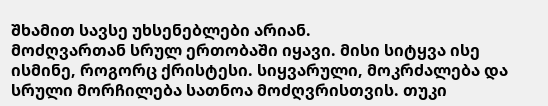შხამით სავსე უხსენებლები არიან.
მოძღვართან სრულ ერთობაში იყავი. მისი სიტყვა ისე ისმინე, როგორც ქრისტესი. სიყვარული, მოკრძალება და სრული მორჩილება სათნოა მოძღვრისთვის. თუკი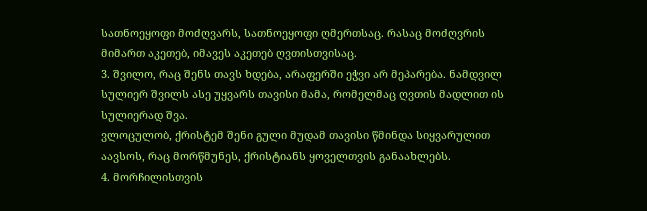სათნოეყოფი მოძღვარს, სათნოეყოფი ღმერთსაც. რასაც მოძღვრის მიმართ აკეთებ, იმავეს აკეთებ ღვთისთვისაც.
3. შვილო, რაც შენს თავს ხდება, არაფერში ეჭვი არ მეპარება. ნამდვილ სულიერ შვილს ასე უყვარს თავისი მამა, რომელმაც ღვთის მადლით ის სულიერად შვა.
ვლოცულობ, ქრისტემ შენი გული მუდამ თავისი წმინდა სიყვარულით აავსოს, რაც მორწმუნეს, ქრისტიანს ყოველთვის განაახლებს.
4. მორჩილისთვის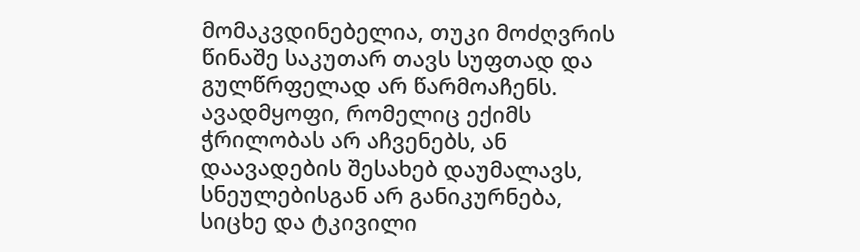მომაკვდინებელია, თუკი მოძღვრის წინაშე საკუთარ თავს სუფთად და გულწრფელად არ წარმოაჩენს. ავადმყოფი, რომელიც ექიმს ჭრილობას არ აჩვენებს, ან დაავადების შესახებ დაუმალავს, სნეულებისგან არ განიკურნება, სიცხე და ტკივილი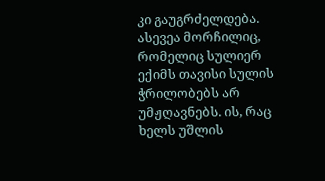კი გაუგრძელდება. ასევეა მორჩილიც, რომელიც სულიერ ექიმს თავისი სულის ჭრილობებს არ უმჟღავნებს. ის, რაც ხელს უშლის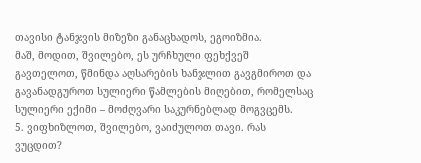თავისი ტანჯვის მიზეზი განაცხადოს, ეგოიზმია.
მაშ, მოდით, შვილებო, ეს ურჩხული ფეხქვეშ გავთელოთ, წმინდა აღსარების ხანჯლით გავგმიროთ და გავანადგუროთ სულიერი წამლების მიღებით, რომელსაც სულიერი ექიმი – მოძღვარი საკურნებლად მოგვცემს.
5. ვიფხიზლოთ, შვილებო, ვაიძულოთ თავი. რას ვუცდით?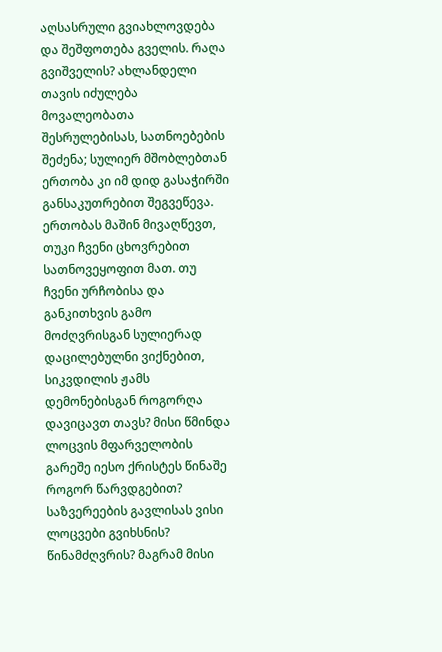აღსასრული გვიახლოვდება და შეშფოთება გველის. რაღა გვიშველის? ახლანდელი თავის იძულება მოვალეობათა შესრულებისას, სათნოებების შეძენა; სულიერ მშობლებთან ერთობა კი იმ დიდ გასაჭირში განსაკუთრებით შეგვეწევა. ერთობას მაშინ მივაღწევთ, თუკი ჩვენი ცხოვრებით სათნოვეყოფით მათ. თუ ჩვენი ურჩობისა და განკითხვის გამო მოძღვრისგან სულიერად დაცილებულნი ვიქნებით, სიკვდილის ჟამს დემონებისგან როგორღა დავიცავთ თავს? მისი წმინდა ლოცვის მფარველობის გარეშე იესო ქრისტეს წინაშე როგორ წარვდგებით? საზვერეების გავლისას ვისი ლოცვები გვიხსნის? წინამძღვრის? მაგრამ მისი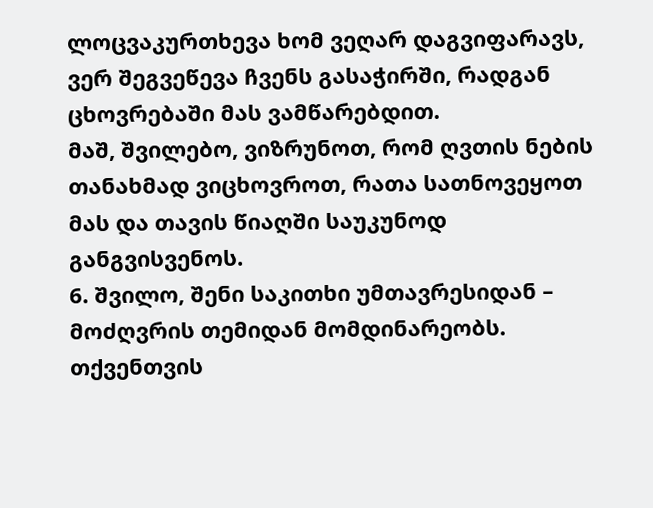ლოცვაკურთხევა ხომ ვეღარ დაგვიფარავს, ვერ შეგვეწევა ჩვენს გასაჭირში, რადგან ცხოვრებაში მას ვამწარებდით.
მაშ, შვილებო, ვიზრუნოთ, რომ ღვთის ნების თანახმად ვიცხოვროთ, რათა სათნოვეყოთ მას და თავის წიაღში საუკუნოდ განგვისვენოს.
6. შვილო, შენი საკითხი უმთავრესიდან – მოძღვრის თემიდან მომდინარეობს. თქვენთვის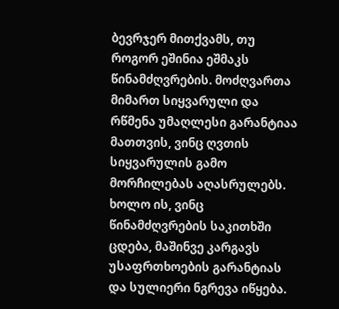ბევრჯერ მითქვამს, თუ როგორ ეშინია ეშმაკს წინამძღვრების. მოძღვართა მიმართ სიყვარული და რწმენა უმაღლესი გარანტიაა მათთვის, ვინც ღვთის სიყვარულის გამო მორჩილებას აღასრულებს. ხოლო ის, ვინც წინამძღვრების საკითხში ცდება, მაშინვე კარგავს უსაფრთხოების გარანტიას და სულიერი ნგრევა იწყება.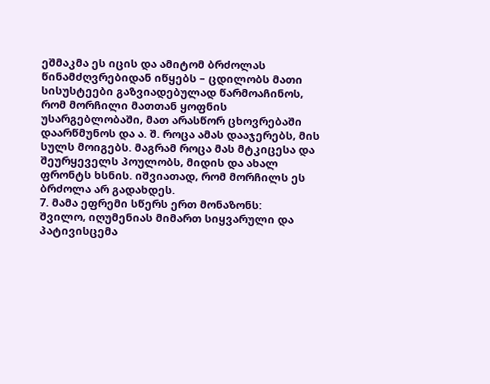ეშმაკმა ეს იცის და ამიტომ ბრძოლას წინამძღვრებიდან იწყებს – ცდილობს მათი სისუსტეები გაზვიადებულად წარმოაჩინოს, რომ მორჩილი მათთან ყოფნის უსარგებლობაში, მათ არასწორ ცხოვრებაში დაარწმუნოს და ა. შ. როცა ამას დააჯერებს, მის სულს მოიგებს. მაგრამ როცა მას მტკიცესა და შეურყეველს პოულობს, მიდის და ახალ ფრონტს ხსნის. იშვიათად, რომ მორჩილს ეს ბრძოლა არ გადახდეს.
7. მამა ეფრემი სწერს ერთ მონაზონს:
შვილო, იღუმენიას მიმართ სიყვარული და პატივისცემა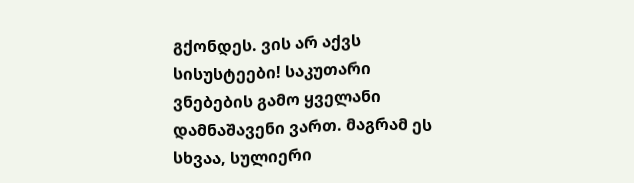გქონდეს. ვის არ აქვს სისუსტეები! საკუთარი ვნებების გამო ყველანი დამნაშავენი ვართ. მაგრამ ეს სხვაა, სულიერი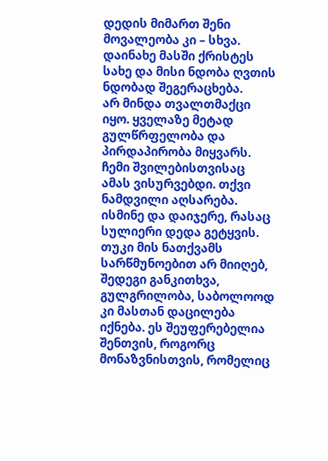დედის მიმართ შენი მოვალეობა კი – სხვა. დაინახე მასში ქრისტეს სახე და მისი ნდობა ღვთის ნდობად შეგერაცხება.
არ მინდა თვალთმაქცი იყო. ყველაზე მეტად გულწრფელობა და პირდაპირობა მიყვარს. ჩემი შვილებისთვისაც ამას ვისურვებდი. თქვი ნამდვილი აღსარება. ისმინე და დაიჯერე, რასაც სულიერი დედა გეტყვის.
თუკი მის ნათქვამს სარწმუნოებით არ მიიღებ, შედეგი განკითხვა, გულგრილობა, საბოლოოდ კი მასთან დაცილება იქნება. ეს შეუფერებელია შენთვის, როგორც მონაზვნისთვის, რომელიც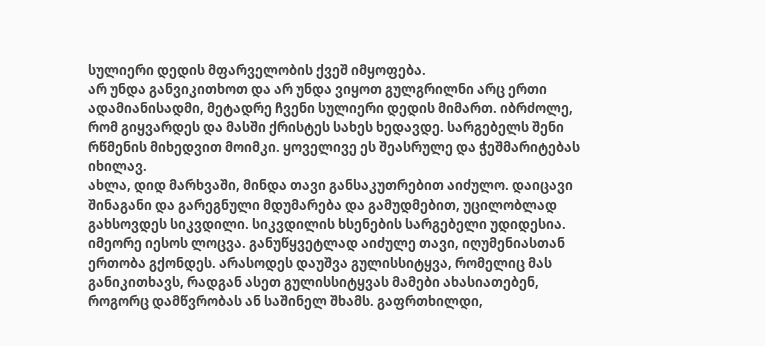სულიერი დედის მფარველობის ქვეშ იმყოფება.
არ უნდა განვიკითხოთ და არ უნდა ვიყოთ გულგრილნი არც ერთი ადამიანისადმი, მეტადრე ჩვენი სულიერი დედის მიმართ. იბრძოლე, რომ გიყვარდეს და მასში ქრისტეს სახეს ხედავდე. სარგებელს შენი რწმენის მიხედვით მოიმკი. ყოველივე ეს შეასრულე და ჭეშმარიტებას იხილავ.
ახლა, დიდ მარხვაში, მინდა თავი განსაკუთრებით აიძულო. დაიცავი შინაგანი და გარეგნული მდუმარება და გამუდმებით, უცილობლად გახსოვდეს სიკვდილი. სიკვდილის ხსენების სარგებელი უდიდესია. იმეორე იესოს ლოცვა. განუწყვეტლად აიძულე თავი, იღუმენიასთან ერთობა გქონდეს. არასოდეს დაუშვა გულისსიტყვა, რომელიც მას განიკითხავს, რადგან ასეთ გულისსიტყვას მამები ახასიათებენ, როგორც დამწვრობას ან საშინელ შხამს. გაფრთხილდი,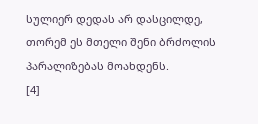სულიერ დედას არ დასცილდე, თორემ ეს მთელი შენი ბრძოლის პარალიზებას მოახდენს.
[4]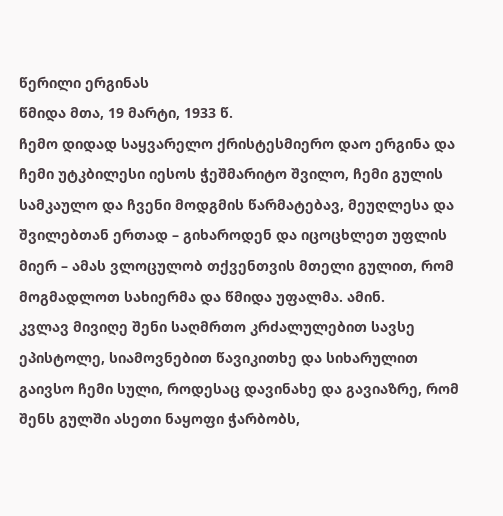წერილი ერგინას
წმიდა მთა, 19 მარტი, 1933 წ.
ჩემო დიდად საყვარელო ქრისტესმიერო დაო ერგინა და ჩემი უტკბილესი იესოს ჭეშმარიტო შვილო, ჩემი გულის სამკაულო და ჩვენი მოდგმის წარმატებავ, მეუღლესა და შვილებთან ერთად – გიხაროდენ და იცოცხლეთ უფლის მიერ – ამას ვლოცულობ თქვენთვის მთელი გულით, რომ მოგმადლოთ სახიერმა და წმიდა უფალმა. ამინ.
კვლავ მივიღე შენი საღმრთო კრძალულებით სავსე ეპისტოლე, სიამოვნებით წავიკითხე და სიხარულით გაივსო ჩემი სული, როდესაც დავინახე და გავიაზრე, რომ შენს გულში ასეთი ნაყოფი ჭარბობს,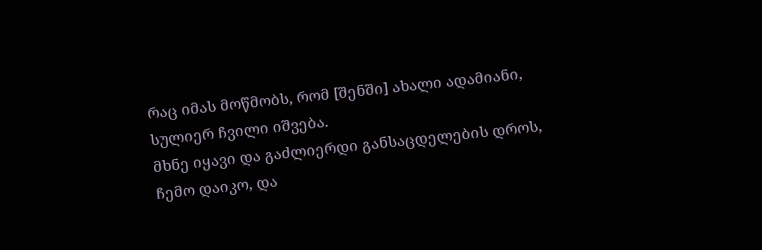რაც იმას მოწმობს, რომ [შენში] ახალი ადამიანი, სულიერ ჩვილი იშვება.
მხნე იყავი და გაძლიერდი განსაცდელების დროს, ჩემო დაიკო, და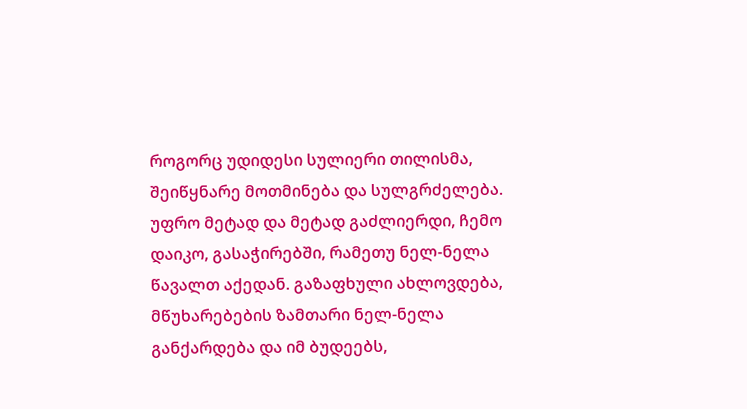როგორც უდიდესი სულიერი თილისმა, შეიწყნარე მოთმინება და სულგრძელება. უფრო მეტად და მეტად გაძლიერდი, ჩემო დაიკო, გასაჭირებში, რამეთუ ნელ-ნელა წავალთ აქედან. გაზაფხული ახლოვდება, მწუხარებების ზამთარი ნელ-ნელა განქარდება და იმ ბუდეებს,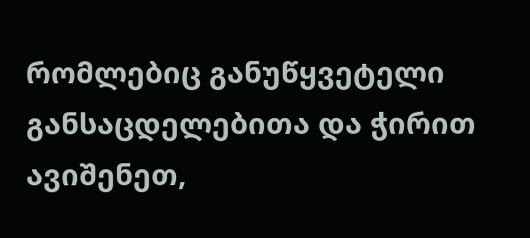რომლებიც განუწყვეტელი განსაცდელებითა და ჭირით ავიშენეთ,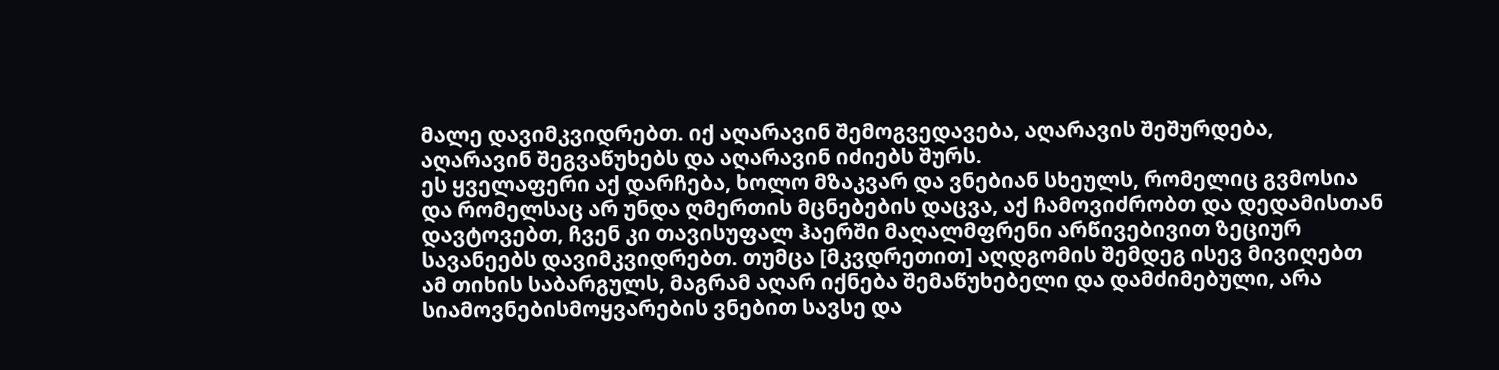მალე დავიმკვიდრებთ. იქ აღარავინ შემოგვედავება, აღარავის შეშურდება, აღარავინ შეგვაწუხებს და აღარავინ იძიებს შურს.
ეს ყველაფერი აქ დარჩება, ხოლო მზაკვარ და ვნებიან სხეულს, რომელიც გვმოსია და რომელსაც არ უნდა ღმერთის მცნებების დაცვა, აქ ჩამოვიძრობთ და დედამისთან დავტოვებთ, ჩვენ კი თავისუფალ ჰაერში მაღალმფრენი არწივებივით ზეციურ სავანეებს დავიმკვიდრებთ. თუმცა [მკვდრეთით] აღდგომის შემდეგ ისევ მივიღებთ ამ თიხის საბარგულს, მაგრამ აღარ იქნება შემაწუხებელი და დამძიმებული, არა სიამოვნებისმოყვარების ვნებით სავსე და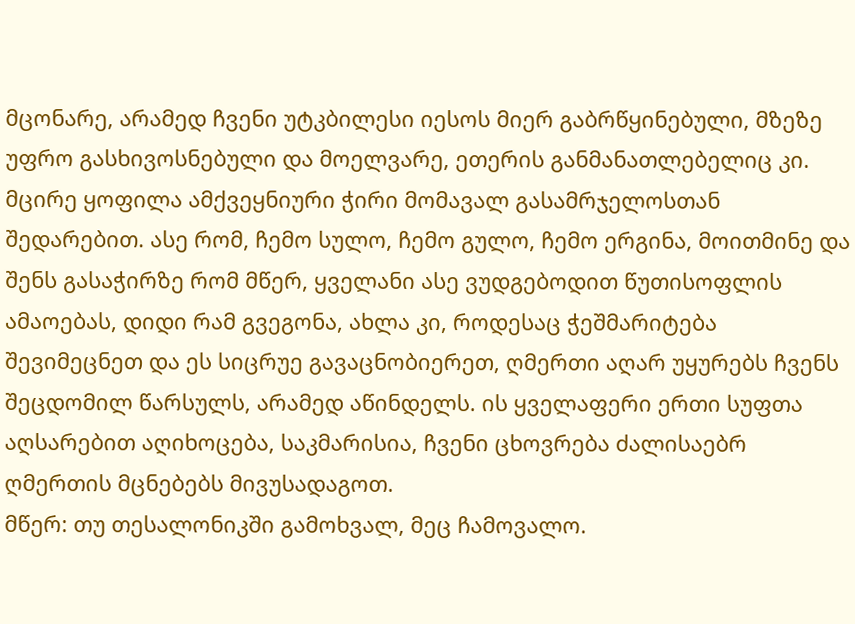მცონარე, არამედ ჩვენი უტკბილესი იესოს მიერ გაბრწყინებული, მზეზე უფრო გასხივოსნებული და მოელვარე, ეთერის განმანათლებელიც კი.
მცირე ყოფილა ამქვეყნიური ჭირი მომავალ გასამრჯელოსთან შედარებით. ასე რომ, ჩემო სულო, ჩემო გულო, ჩემო ერგინა, მოითმინე და შენს გასაჭირზე რომ მწერ, ყველანი ასე ვუდგებოდით წუთისოფლის ამაოებას, დიდი რამ გვეგონა, ახლა კი, როდესაც ჭეშმარიტება შევიმეცნეთ და ეს სიცრუე გავაცნობიერეთ, ღმერთი აღარ უყურებს ჩვენს შეცდომილ წარსულს, არამედ აწინდელს. ის ყველაფერი ერთი სუფთა აღსარებით აღიხოცება, საკმარისია, ჩვენი ცხოვრება ძალისაებრ ღმერთის მცნებებს მივუსადაგოთ.
მწერ: თუ თესალონიკში გამოხვალ, მეც ჩამოვალო.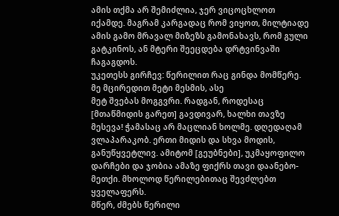ამის თქმა არ შემიძლია, ჯერ ვიცოცხლოთ იქამდე. მაგრამ კარგადაც რომ ვიყოთ, მილტიადე ამის გამო მრავალ მიზეზს გამონახავს, რომ გული გატკინოს, ან მტერი შეეცდება დრტვინვაში ჩაგაგდოს.
უკეთესს გირჩევ: წერილით რაც გინდა მომწერე. მე მცირედით მეტი მესმის, ასე
მეტ შვებას მოგგვრი. რადგან, როდესაც [მთაწმიდის გარეთ] გავდივარ, ხალხი თავზე მესევა! ჭამასაც არ მაცლიან ხოლმე. დღედაღამ ვლაპარაკობ. ერთი მიდის და სხვა მოდის, განუწყვეტლივ. ამიტომ [გეუბნები], უკმაყოფილო დარჩები და ჯობია ამაზე ფიქრს თავი დაანებო-მეთქი. მხოლოდ წერილებითაც შევძლებთ ყველაფერს.
მწერ, ძმებს წერილი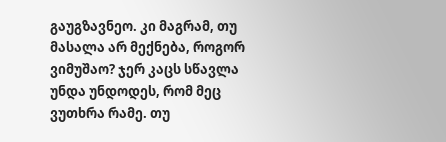გაუგზავნეო. კი მაგრამ, თუ მასალა არ მექნება, როგორ ვიმუშაო? ჯერ კაცს სწავლა უნდა უნდოდეს, რომ მეც ვუთხრა რამე. თუ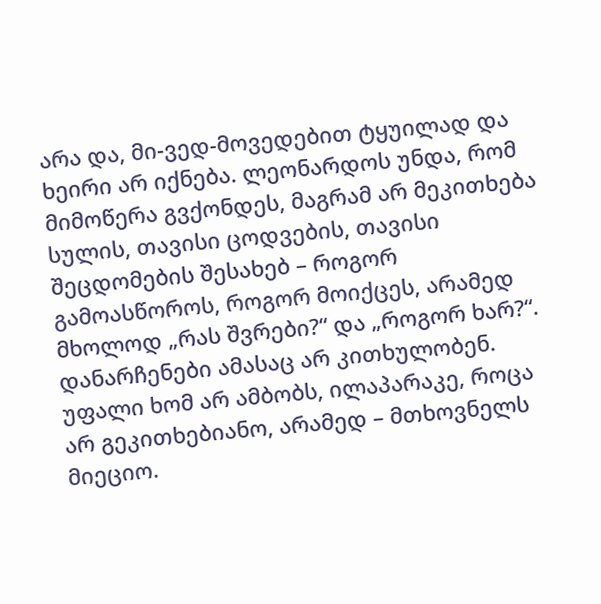არა და, მი-ვედ-მოვედებით ტყუილად და ხეირი არ იქნება. ლეონარდოს უნდა, რომ მიმოწერა გვქონდეს, მაგრამ არ მეკითხება სულის, თავისი ცოდვების, თავისი შეცდომების შესახებ – როგორ გამოასწოროს, როგორ მოიქცეს, არამედ მხოლოდ „რას შვრები?“ და „როგორ ხარ?“. დანარჩენები ამასაც არ კითხულობენ. უფალი ხომ არ ამბობს, ილაპარაკე, როცა არ გეკითხებიანო, არამედ – მთხოვნელს მიეციო.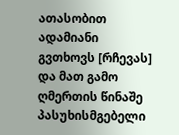ათასობით ადამიანი გვთხოვს [რჩევას] და მათ გამო ღმერთის წინაშე პასუხისმგებელი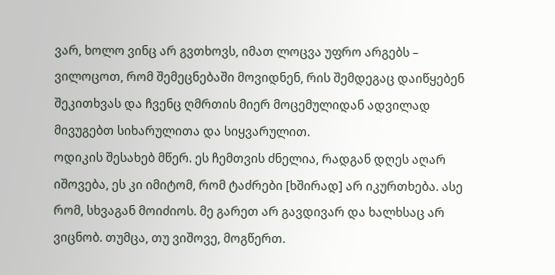ვარ, ხოლო ვინც არ გვთხოვს, იმათ ლოცვა უფრო არგებს – ვილოცოთ, რომ შემეცნებაში მოვიდნენ, რის შემდეგაც დაიწყებენ შეკითხვას და ჩვენც ღმრთის მიერ მოცემულიდან ადვილად მივუგებთ სიხარულითა და სიყვარულით.
ოდიკის შესახებ მწერ. ეს ჩემთვის ძნელია, რადგან დღეს აღარ იშოვება, ეს კი იმიტომ, რომ ტაძრები [ხშირად] არ იკურთხება. ასე რომ, სხვაგან მოიძიოს. მე გარეთ არ გავდივარ და ხალხსაც არ ვიცნობ. თუმცა, თუ ვიშოვე, მოგწერთ.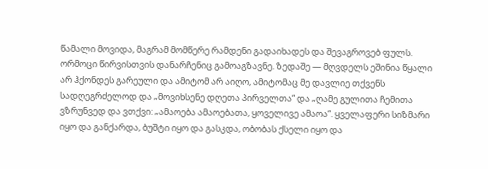წამალი მოვიდა, მაგრამ მომწერე რამდენი გადაიხადეს და შევაგროვებ ფულს. ორმოცი წირვისთვის დანარჩენიც გამოაგზავნე. ზედაშე — მღვდელს ეშინია წყალი არ ჰქონდეს გარეული და ამიტომ არ აიღო, ამიტომაც მე დავლიე თქვენს სადღეგრძელოდ და „მოვიხსენე დღეთა პირველთა“ და „ღამე გულითა ჩემითა ვზრუნვედ და ვთქვი: „ამაოება ამაოებათა, ყოველივე ამაოა“. ყველაფერი სიზმარი იყო და განქარდა, ბუშტი იყო და გასკდა, ობობას ქსელი იყო და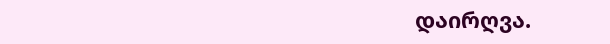დაირღვა.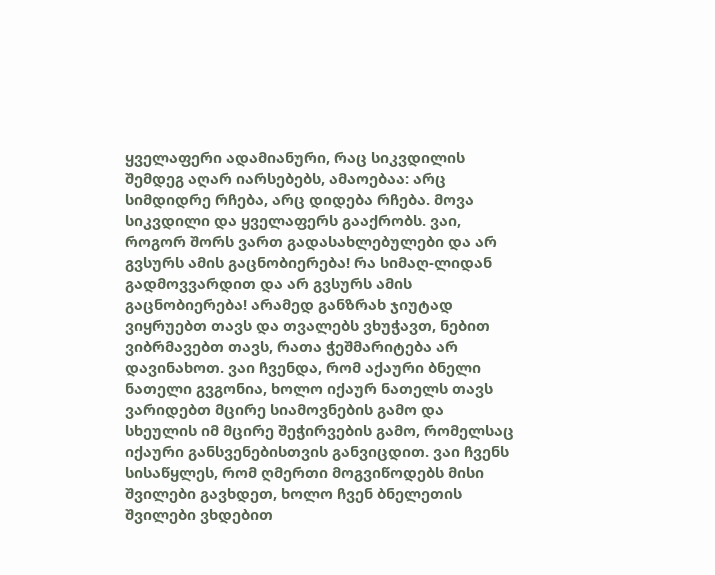ყველაფერი ადამიანური, რაც სიკვდილის შემდეგ აღარ იარსებებს, ამაოებაა: არც სიმდიდრე რჩება, არც დიდება რჩება. მოვა სიკვდილი და ყველაფერს გააქრობს. ვაი, როგორ შორს ვართ გადასახლებულები და არ გვსურს ამის გაცნობიერება! რა სიმაღ-ლიდან გადმოვვარდით და არ გვსურს ამის გაცნობიერება! არამედ განზრახ ჯიუტად ვიყრუებთ თავს და თვალებს ვხუჭავთ, ნებით ვიბრმავებთ თავს, რათა ჭეშმარიტება არ დავინახოთ. ვაი ჩვენდა, რომ აქაური ბნელი ნათელი გვგონია, ხოლო იქაურ ნათელს თავს ვარიდებთ მცირე სიამოვნების გამო და სხეულის იმ მცირე შეჭირვების გამო, რომელსაც იქაური განსვენებისთვის განვიცდით. ვაი ჩვენს სისაწყლეს, რომ ღმერთი მოგვიწოდებს მისი შვილები გავხდეთ, ხოლო ჩვენ ბნელეთის შვილები ვხდებით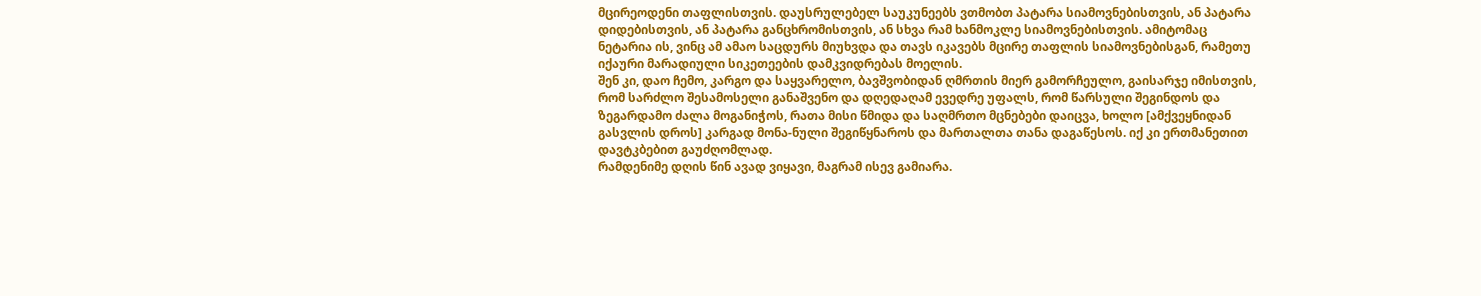მცირეოდენი თაფლისთვის. დაუსრულებელ საუკუნეებს ვთმობთ პატარა სიამოვნებისთვის, ან პატარა დიდებისთვის, ან პატარა განცხრომისთვის, ან სხვა რამ ხანმოკლე სიამოვნებისთვის. ამიტომაც ნეტარია ის, ვინც ამ ამაო საცდურს მიუხვდა და თავს იკავებს მცირე თაფლის სიამოვნებისგან, რამეთუ იქაური მარადიული სიკეთეების დამკვიდრებას მოელის.
შენ კი, დაო ჩემო, კარგო და საყვარელო, ბავშვობიდან ღმრთის მიერ გამორჩეულო, გაისარჯე იმისთვის, რომ სარძლო შესამოსელი განაშვენო და დღედაღამ ევედრე უფალს, რომ წარსული შეგინდოს და ზეგარდამო ძალა მოგანიჭოს, რათა მისი წმიდა და საღმრთო მცნებები დაიცვა, ხოლო [ამქვეყნიდან გასვლის დროს] კარგად მონა-ნული შეგიწყნაროს და მართალთა თანა დაგაწესოს. იქ კი ერთმანეთით დავტკბებით გაუძღომლად.
რამდენიმე დღის წინ ავად ვიყავი, მაგრამ ისევ გამიარა.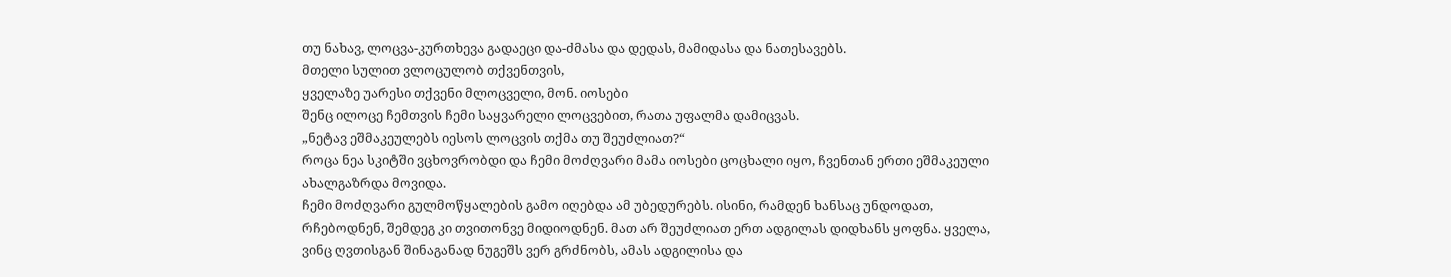თუ ნახავ, ლოცვა-კურთხევა გადაეცი და-ძმასა და დედას, მამიდასა და ნათესავებს.
მთელი სულით ვლოცულობ თქვენთვის,
ყველაზე უარესი თქვენი მლოცველი, მონ. იოსები
შენც ილოცე ჩემთვის ჩემი საყვარელი ლოცვებით, რათა უფალმა დამიცვას.
„ნეტავ ეშმაკეულებს იესოს ლოცვის თქმა თუ შეუძლიათ?“
როცა ნეა სკიტში ვცხოვრობდი და ჩემი მოძღვარი მამა იოსები ცოცხალი იყო, ჩვენთან ერთი ეშმაკეული ახალგაზრდა მოვიდა.
ჩემი მოძღვარი გულმოწყალების გამო იღებდა ამ უბედურებს. ისინი, რამდენ ხანსაც უნდოდათ, რჩებოდნენ, შემდეგ კი თვითონვე მიდიოდნენ. მათ არ შეუძლიათ ერთ ადგილას დიდხანს ყოფნა. ყველა, ვინც ღვთისგან შინაგანად ნუგეშს ვერ გრძნობს, ამას ადგილისა და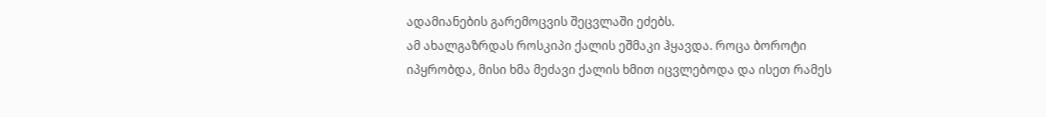ადამიანების გარემოცვის შეცვლაში ეძებს.
ამ ახალგაზრდას როსკიპი ქალის ეშმაკი ჰყავდა. როცა ბოროტი იპყრობდა, მისი ხმა მეძავი ქალის ხმით იცვლებოდა და ისეთ რამეს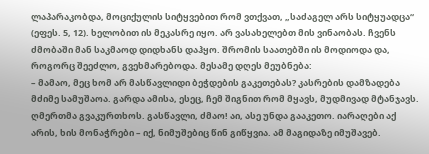ლაპარაკობდა, მოციქულის სიტყვებით რომ ვთქვათ, „საძაგელ არს სიტყუადცა“ (ეფეს. 5, 12). ხელობით ის მეკასრე იყო. არ ვასახელებთ მის ვინაობას. ჩვენს ძმობაში მან საკმაოდ დიდხანს დაჰყო. შრომის საათებში ის მოდიოდა და, როგორც შეეძლო, გვეხმარებოდა. მესამე დღეს მეუბნება:
– მამაო, მეც ხომ არ მასწავლიდი ბეჭდების გაკეთებას? კასრების დამზადება მძიმე სამუშაოა. გარდა ამისა, ესეც, ჩემ შიგნით რომ მყავს, მუდმივად მტანჯავს.
ღმერთმა გვაკურთხოს. გასწავლი, ძმაო! აი, ასე უნდა გააკეთო. იარაღები აქ არის, ხის მონაჭრები – იქ, ნიმუშებიც წინ გიწყვია. ამ მაგიდაზე იმუშავებ.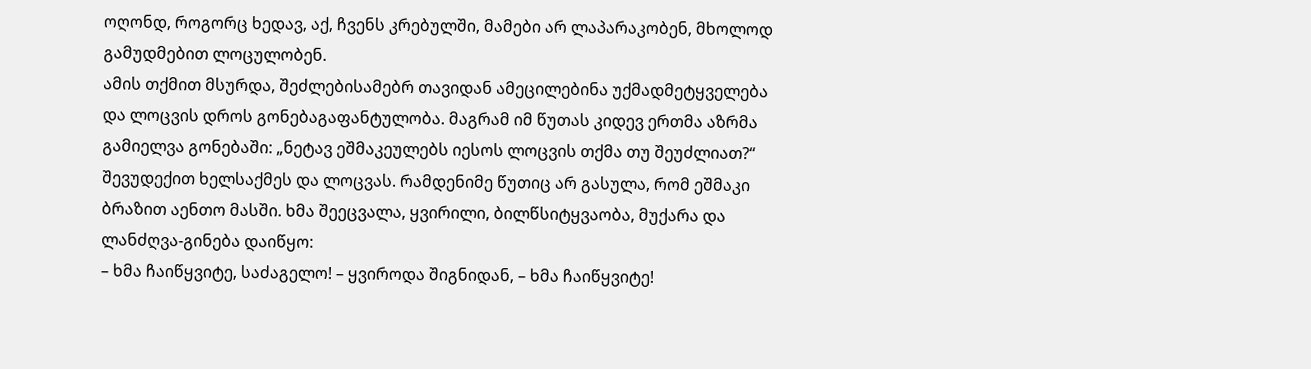ოღონდ, როგორც ხედავ, აქ, ჩვენს კრებულში, მამები არ ლაპარაკობენ, მხოლოდ გამუდმებით ლოცულობენ.
ამის თქმით მსურდა, შეძლებისამებრ თავიდან ამეცილებინა უქმადმეტყველება და ლოცვის დროს გონებაგაფანტულობა. მაგრამ იმ წუთას კიდევ ერთმა აზრმა გამიელვა გონებაში: „ნეტავ ეშმაკეულებს იესოს ლოცვის თქმა თუ შეუძლიათ?“ შევუდექით ხელსაქმეს და ლოცვას. რამდენიმე წუთიც არ გასულა, რომ ეშმაკი ბრაზით აენთო მასში. ხმა შეეცვალა, ყვირილი, ბილწსიტყვაობა, მუქარა და ლანძღვა-გინება დაიწყო:
– ხმა ჩაიწყვიტე, საძაგელო! – ყვიროდა შიგნიდან, – ხმა ჩაიწყვიტე!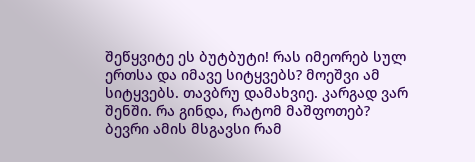შეწყვიტე ეს ბუტბუტი! რას იმეორებ სულ ერთსა და იმავე სიტყვებს? მოეშვი ამ სიტყვებს. თავბრუ დამახვიე. კარგად ვარ შენში. რა გინდა, რატომ მაშფოთებ?
ბევრი ამის მსგავსი რამ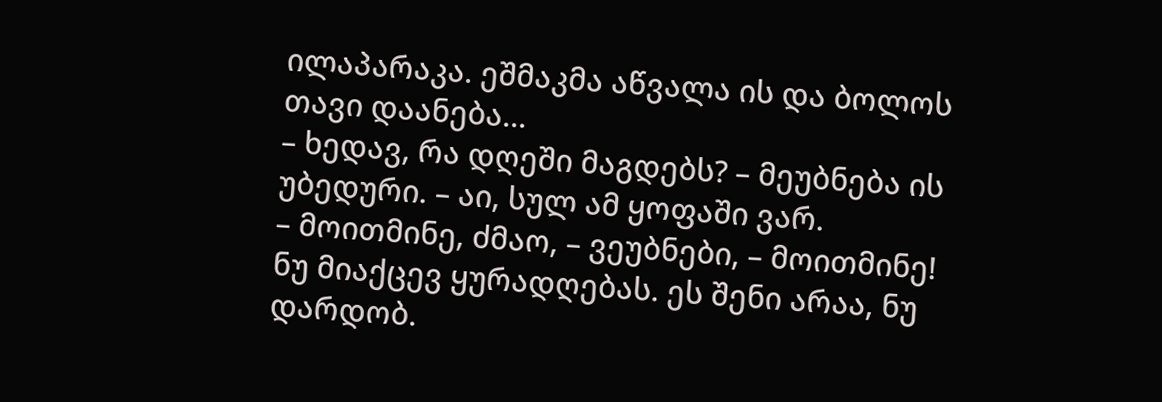ილაპარაკა. ეშმაკმა აწვალა ის და ბოლოს თავი დაანება...
– ხედავ, რა დღეში მაგდებს? – მეუბნება ის უბედური. – აი, სულ ამ ყოფაში ვარ.
– მოითმინე, ძმაო, – ვეუბნები, – მოითმინე! ნუ მიაქცევ ყურადღებას. ეს შენი არაა, ნუ დარდობ.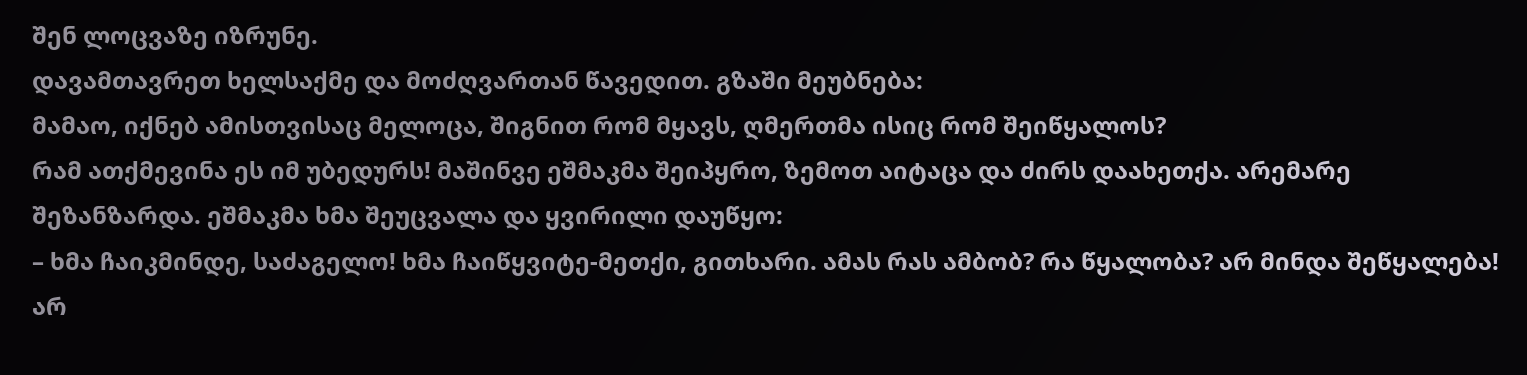შენ ლოცვაზე იზრუნე.
დავამთავრეთ ხელსაქმე და მოძღვართან წავედით. გზაში მეუბნება:
მამაო, იქნებ ამისთვისაც მელოცა, შიგნით რომ მყავს, ღმერთმა ისიც რომ შეიწყალოს?
რამ ათქმევინა ეს იმ უბედურს! მაშინვე ეშმაკმა შეიპყრო, ზემოთ აიტაცა და ძირს დაახეთქა. არემარე შეზანზარდა. ეშმაკმა ხმა შეუცვალა და ყვირილი დაუწყო:
– ხმა ჩაიკმინდე, საძაგელო! ხმა ჩაიწყვიტე-მეთქი, გითხარი. ამას რას ამბობ? რა წყალობა? არ მინდა შეწყალება! არ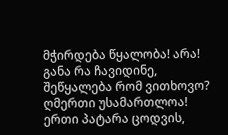მჭირდება წყალობა! არა! განა რა ჩავიდინე, შეწყალება რომ ვითხოვო? ღმერთი უსამართლოა! ერთი პატარა ცოდვის,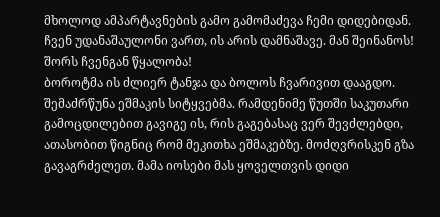მხოლოდ ამპარტავნების გამო გამომაძევა ჩემი დიდებიდან. ჩვენ უდანაშაულონი ვართ, ის არის დამნაშავე. მან შეინანოს! შორს ჩვენგან წყალობა!
ბოროტმა ის ძლიერ ტანჯა და ბოლოს ჩვარივით დააგდო. შემაძრწუნა ეშმაკის სიტყვებმა. რამდენიმე წუთში საკუთარი გამოცდილებით გავიგე ის, რის გაგებასაც ვერ შევძლებდი, ათასობით წიგნიც რომ მეკითხა ეშმაკებზე. მოძღვრისკენ გზა გავაგრძელეთ. მამა იოსები მას ყოველთვის დიდი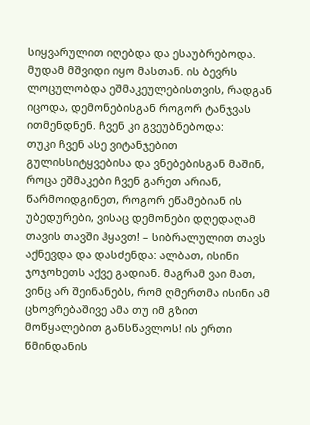სიყვარულით იღებდა და ესაუბრებოდა. მუდამ მშვიდი იყო მასთან. ის ბევრს ლოცულობდა ეშმაკეულებისთვის, რადგან იცოდა, დემონებისგან როგორ ტანჯვას ითმენდნენ. ჩვენ კი გვეუბნებოდა:
თუკი ჩვენ ასე ვიტანჯებით გულისსიტყვებისა და ვნებებისგან მაშინ, როცა ეშმაკები ჩვენ გარეთ არიან, წარმოიდგინეთ, როგორ ეწამებიან ის უბედურები, ვისაც დემონები დღედაღამ თავის თავში ჰყავთ! – სიბრალულით თავს აქნევდა და დასძენდა: ალბათ, ისინი ჯოჯოხეთს აქვე გადიან. მაგრამ ვაი მათ, ვინც არ შეინანებს, რომ ღმერთმა ისინი ამ ცხოვრებაშივე ამა თუ იმ გზით მოწყალებით განსწავლოს! ის ერთი წმინდანის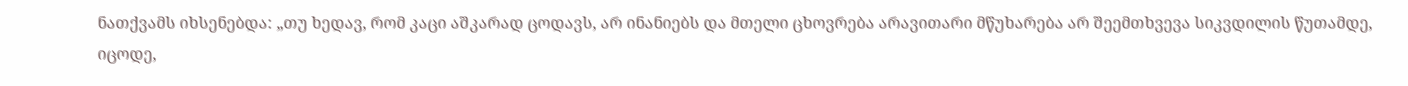ნათქვამს იხსენებდა: „თუ ხედავ, რომ კაცი აშკარად ცოდავს, არ ინანიებს და მთელი ცხოვრება არავითარი მწუხარება არ შეემთხვევა სიკვდილის წუთამდე, იცოდე,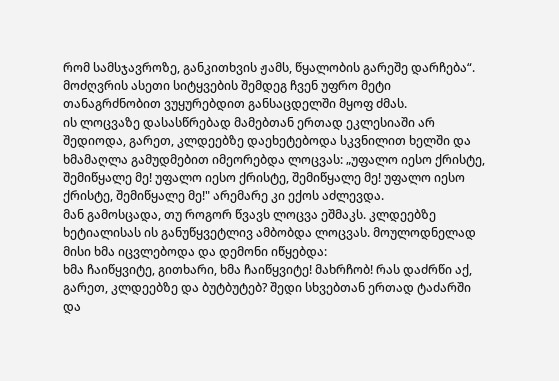რომ სამსჯავროზე, განკითხვის ჟამს, წყალობის გარეშე დარჩება“.
მოძღვრის ასეთი სიტყვების შემდეგ ჩვენ უფრო მეტი თანაგრძნობით ვუყურებდით განსაცდელში მყოფ ძმას.
ის ლოცვაზე დასასწრებად მამებთან ერთად ეკლესიაში არ შედიოდა, გარეთ, კლდეებზე დაეხეტებოდა სკვნილით ხელში და ხმამაღლა გამუდმებით იმეორებდა ლოცვას: „უფალო იესო ქრისტე, შემიწყალე მე! უფალო იესო ქრისტე, შემიწყალე მე! უფალო იესო ქრისტე, შემიწყალე მე!" არემარე კი ექოს აძლევდა.
მან გამოსცადა, თუ როგორ წვავს ლოცვა ეშმაკს. კლდეებზე ხეტიალისას ის განუწყვეტლივ ამბობდა ლოცვას. მოულოდნელად მისი ხმა იცვლებოდა და დემონი იწყებდა:
ხმა ჩაიწყვიტე, გითხარი, ხმა ჩაიწყვიტე! მახრჩობ! რას დაძრწი აქ, გარეთ, კლდეებზე და ბუტბუტებ? შედი სხვებთან ერთად ტაძარში და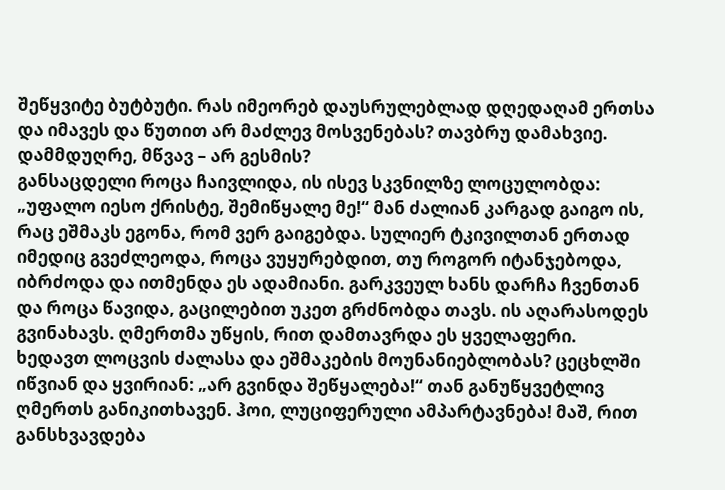შეწყვიტე ბუტბუტი. რას იმეორებ დაუსრულებლად დღედაღამ ერთსა და იმავეს და წუთით არ მაძლევ მოსვენებას? თავბრუ დამახვიე. დამმდუღრე, მწვავ – არ გესმის?
განსაცდელი როცა ჩაივლიდა, ის ისევ სკვნილზე ლოცულობდა: „უფალო იესო ქრისტე, შემიწყალე მე!“ მან ძალიან კარგად გაიგო ის, რაც ეშმაკს ეგონა, რომ ვერ გაიგებდა. სულიერ ტკივილთან ერთად იმედიც გვეძლეოდა, როცა ვუყურებდით, თუ როგორ იტანჯებოდა, იბრძოდა და ითმენდა ეს ადამიანი. გარკვეულ ხანს დარჩა ჩვენთან და როცა წავიდა, გაცილებით უკეთ გრძნობდა თავს. ის აღარასოდეს გვინახავს. ღმერთმა უწყის, რით დამთავრდა ეს ყველაფერი.
ხედავთ ლოცვის ძალასა და ეშმაკების მოუნანიებლობას? ცეცხლში იწვიან და ყვირიან: „არ გვინდა შეწყალება!“ თან განუწყვეტლივ ღმერთს განიკითხავენ. ჰოი, ლუციფერული ამპარტავნება! მაშ, რით განსხვავდება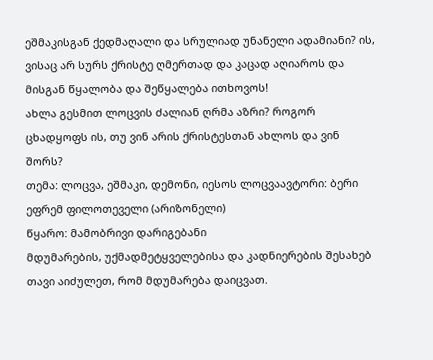ეშმაკისგან ქედმაღალი და სრულიად უნანელი ადამიანი? ის, ვისაც არ სურს ქრისტე ღმერთად და კაცად აღიაროს და მისგან წყალობა და შეწყალება ითხოვოს!
ახლა გესმით ლოცვის ძალიან ღრმა აზრი? როგორ ცხადყოფს ის, თუ ვინ არის ქრისტესთან ახლოს და ვინ შორს?
თემა: ლოცვა, ეშმაკი, დემონი, იესოს ლოცვაავტორი: ბერი ეფრემ ფილოთეველი (არიზონელი)
წყარო: მამობრივი დარიგებანი
მდუმარების, უქმადმეტყველებისა და კადნიერების შესახებ
თავი აიძულეთ, რომ მდუმარება დაიცვათ.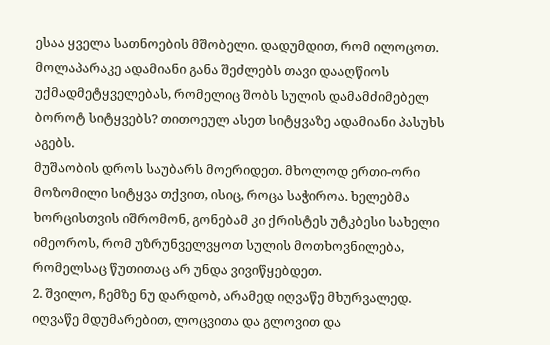ესაა ყველა სათნოების მშობელი. დადუმდით, რომ ილოცოთ. მოლაპარაკე ადამიანი განა შეძლებს თავი დააღწიოს უქმადმეტყველებას, რომელიც შობს სულის დამამძიმებელ ბოროტ სიტყვებს? თითოეულ ასეთ სიტყვაზე ადამიანი პასუხს აგებს.
მუშაობის დროს საუბარს მოერიდეთ. მხოლოდ ერთი-ორი მოზომილი სიტყვა თქვით, ისიც, როცა საჭიროა. ხელებმა ხორცისთვის იშრომონ, გონებამ კი ქრისტეს უტკბესი სახელი იმეოროს, რომ უზრუნველვყოთ სულის მოთხოვნილება, რომელსაც წუთითაც არ უნდა ვივიწყებდეთ.
2. შვილო, ჩემზე ნუ დარდობ, არამედ იღვაწე მხურვალედ. იღვაწე მდუმარებით, ლოცვითა და გლოვით და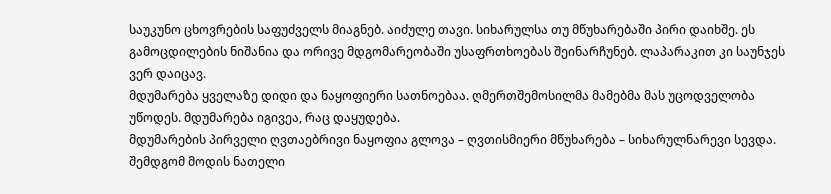საუკუნო ცხოვრების საფუძველს მიაგნებ. აიძულე თავი. სიხარულსა თუ მწუხარებაში პირი დაიხშე. ეს გამოცდილების ნიშანია და ორივე მდგომარეობაში უსაფრთხოებას შეინარჩუნებ. ლაპარაკით კი საუნჯეს ვერ დაიცავ.
მდუმარება ყველაზე დიდი და ნაყოფიერი სათნოებაა. ღმერთშემოსილმა მამებმა მას უცოდველობა უწოდეს. მდუმარება იგივეა, რაც დაყუდება.
მდუმარების პირველი ღვთაებრივი ნაყოფია გლოვა – ღვთისმიერი მწუხარება – სიხარულნარევი სევდა. შემდგომ მოდის ნათელი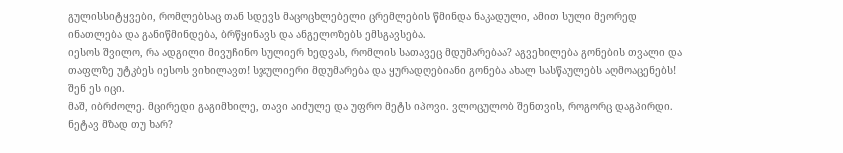გულისსიტყვები, რომლებსაც თან სდევს მაცოცხლებელი ცრემლების წმინდა ნაკადული, ამით სული მეორედ ინათლება და განიწმინდება, ბრწყინავს და ანგელოზებს ემსგავსება.
იესოს შვილო, რა ადგილი მივუჩინო სულიერ ხედვას, რომლის სათავეც მდუმარებაა? აგვეხილება გონების თვალი და თაფლზე უტკბეს იესოს ვიხილავთ! სჯულიერი მდუმარება და ყურადღებიანი გონება ახალ სასწაულებს აღმოაცენებს! შენ ეს იცი.
მაშ, იბრძოლე. მცირედი გაგიმხილე, თავი აიძულე და უფრო მეტს იპოვი. ვლოცულობ შენთვის, როგორც დაგპირდი. ნეტავ მზად თუ ხარ?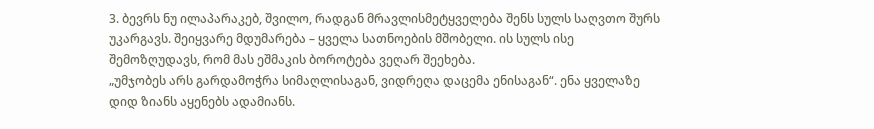3. ბევრს ნუ ილაპარაკებ, შვილო, რადგან მრავლისმეტყველება შენს სულს საღვთო შურს უკარგავს. შეიყვარე მდუმარება – ყველა სათნოების მშობელი. ის სულს ისე შემოზღუდავს, რომ მას ეშმაკის ბოროტება ვეღარ შეეხება.
„უმჯობეს არს გარდამოჭრა სიმაღლისაგან, ვიდრეღა დაცემა ენისაგან“. ენა ყველაზე დიდ ზიანს აყენებს ადამიანს.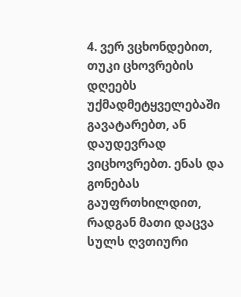4. ვერ ვცხონდებით, თუკი ცხოვრების დღეებს უქმადმეტყველებაში გავატარებთ, ან დაუდევრად ვიცხოვრებთ. ენას და გონებას გაუფრთხილდით, რადგან მათი დაცვა სულს ღვთიური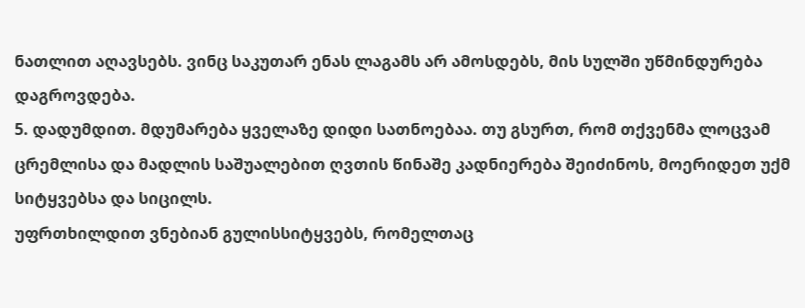ნათლით აღავსებს. ვინც საკუთარ ენას ლაგამს არ ამოსდებს, მის სულში უწმინდურება დაგროვდება.
5. დადუმდით. მდუმარება ყველაზე დიდი სათნოებაა. თუ გსურთ, რომ თქვენმა ლოცვამ ცრემლისა და მადლის საშუალებით ღვთის წინაშე კადნიერება შეიძინოს, მოერიდეთ უქმ სიტყვებსა და სიცილს.
უფრთხილდით ვნებიან გულისსიტყვებს, რომელთაც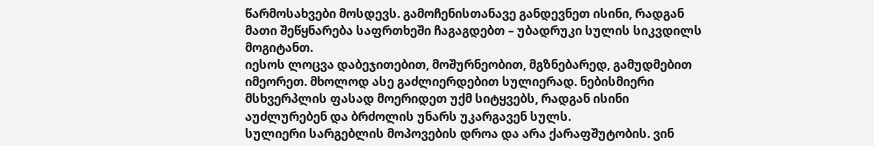წარმოსახვები მოსდევს. გამოჩენისთანავე განდევნეთ ისინი, რადგან მათი შეწყნარება საფრთხეში ჩაგაგდებთ – უბადრუკი სულის სიკვდილს მოგიტანთ.
იესოს ლოცვა დაბეჯითებით, მოშურნეობით, მგზნებარედ, გამუდმებით იმეორეთ. მხოლოდ ასე გაძლიერდებით სულიერად. ნებისმიერი მსხვერპლის ფასად მოერიდეთ უქმ სიტყვებს, რადგან ისინი აუძლურებენ და ბრძოლის უნარს უკარგავენ სულს.
სულიერი სარგებლის მოპოვების დროა და არა ქარაფშუტობის. ვინ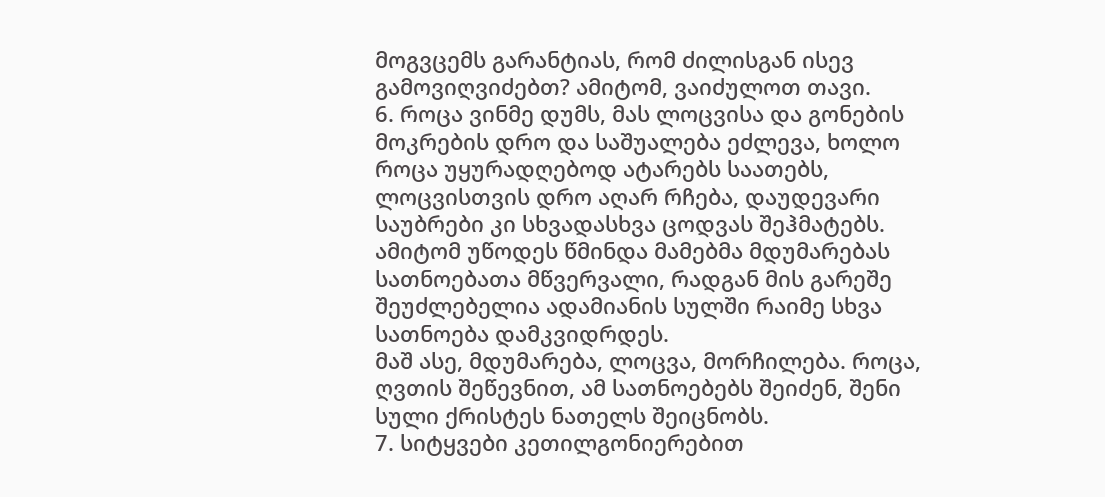მოგვცემს გარანტიას, რომ ძილისგან ისევ გამოვიღვიძებთ? ამიტომ, ვაიძულოთ თავი.
6. როცა ვინმე დუმს, მას ლოცვისა და გონების მოკრების დრო და საშუალება ეძლევა, ხოლო როცა უყურადღებოდ ატარებს საათებს, ლოცვისთვის დრო აღარ რჩება, დაუდევარი საუბრები კი სხვადასხვა ცოდვას შეჰმატებს. ამიტომ უწოდეს წმინდა მამებმა მდუმარებას სათნოებათა მწვერვალი, რადგან მის გარეშე შეუძლებელია ადამიანის სულში რაიმე სხვა სათნოება დამკვიდრდეს.
მაშ ასე, მდუმარება, ლოცვა, მორჩილება. როცა, ღვთის შეწევნით, ამ სათნოებებს შეიძენ, შენი სული ქრისტეს ნათელს შეიცნობს.
7. სიტყვები კეთილგონიერებით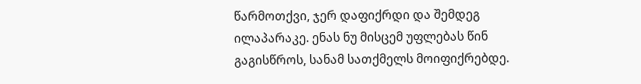წარმოთქვი, ჯერ დაფიქრდი და შემდეგ ილაპარაკე. ენას ნუ მისცემ უფლებას წინ გაგისწროს, სანამ სათქმელს მოიფიქრებდე.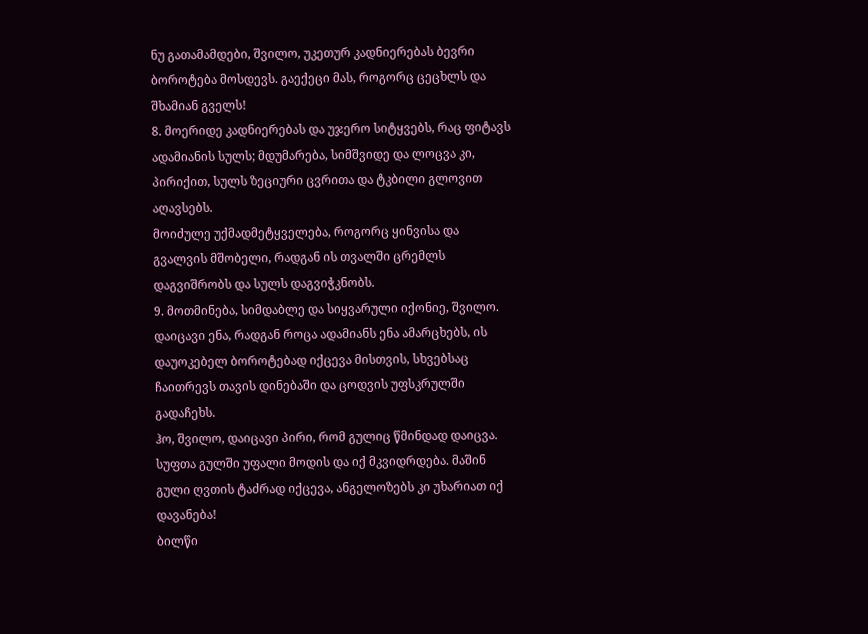ნუ გათამამდები, შვილო, უკეთურ კადნიერებას ბევრი ბოროტება მოსდევს. გაექეცი მას, როგორც ცეცხლს და შხამიან გველს!
8. მოერიდე კადნიერებას და უჯერო სიტყვებს, რაც ფიტავს ადამიანის სულს; მდუმარება, სიმშვიდე და ლოცვა კი, პირიქით, სულს ზეციური ცვრითა და ტკბილი გლოვით აღავსებს.
მოიძულე უქმადმეტყველება, როგორც ყინვისა და გვალვის მშობელი, რადგან ის თვალში ცრემლს დაგვიშრობს და სულს დაგვიჭკნობს.
9. მოთმინება, სიმდაბლე და სიყვარული იქონიე, შვილო. დაიცავი ენა, რადგან როცა ადამიანს ენა ამარცხებს, ის დაუოკებელ ბოროტებად იქცევა მისთვის, სხვებსაც ჩაითრევს თავის დინებაში და ცოდვის უფსკრულში გადაჩეხს.
ჰო, შვილო, დაიცავი პირი, რომ გულიც წმინდად დაიცვა. სუფთა გულში უფალი მოდის და იქ მკვიდრდება. მაშინ გული ღვთის ტაძრად იქცევა, ანგელოზებს კი უხარიათ იქ დავანება!
ბილწი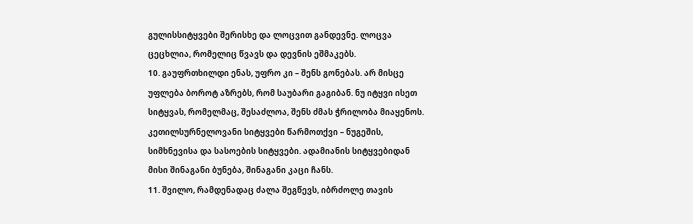გულისსიტყვები შერისხე და ლოცვით განდევნე. ლოცვა ცეცხლია, რომელიც წვავს და დევნის ეშმაკებს.
10. გაუფრთხილდი ენას, უფრო კი – შენს გონებას. არ მისცე უფლება ბოროტ აზრებს, რომ საუბარი გაგიბან. ნუ იტყვი ისეთ სიტყვას, რომელმაც, შესაძლოა, შენს ძმას ჭრილობა მიაყენოს.
კეთილსურნელოვანი სიტყვები წარმოთქვი – ნუგეშის, სიმხნევისა და სასოების სიტყვები. ადამიანის სიტყვებიდან მისი შინაგანი ბუნება, შინაგანი კაცი ჩანს.
11. შვილო, რამდენადაც ძალა შეგწევს, იბრძოლე თავის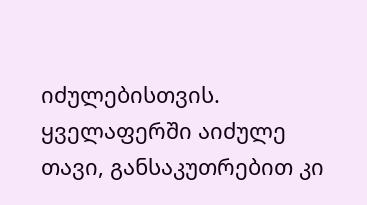იძულებისთვის. ყველაფერში აიძულე თავი, განსაკუთრებით კი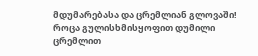მდუმარებასა და ცრემლიან გლოვაში! როცა გულისხმისყოფით დუმილი ცრემლით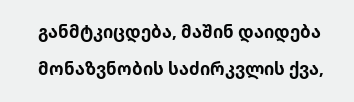განმტკიცდება, მაშინ დაიდება მონაზვნობის საძირკვლის ქვა,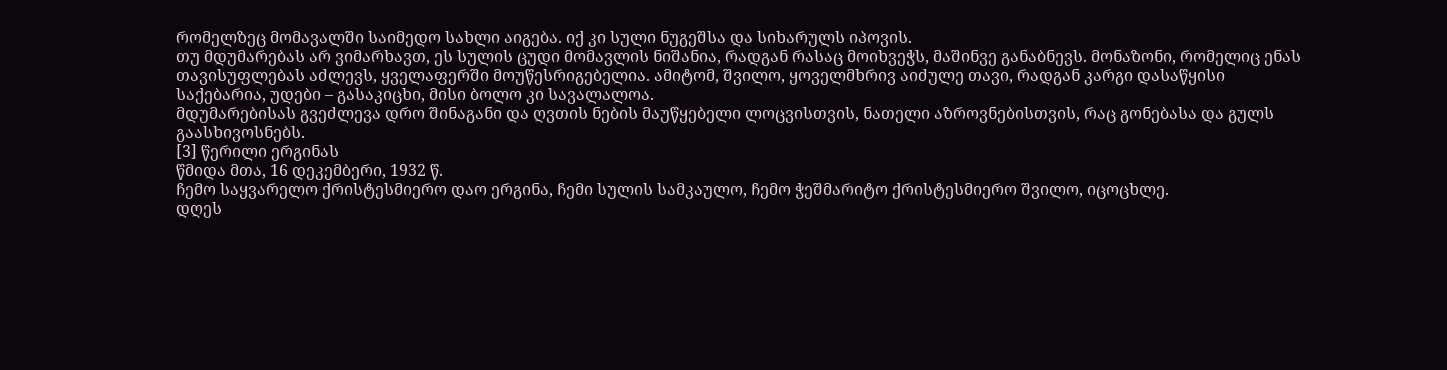რომელზეც მომავალში საიმედო სახლი აიგება. იქ კი სული ნუგეშსა და სიხარულს იპოვის.
თუ მდუმარებას არ ვიმარხავთ, ეს სულის ცუდი მომავლის ნიშანია, რადგან რასაც მოიხვეჭს, მაშინვე განაბნევს. მონაზონი, რომელიც ენას თავისუფლებას აძლევს, ყველაფერში მოუწესრიგებელია. ამიტომ, შვილო, ყოველმხრივ აიძულე თავი, რადგან კარგი დასაწყისი საქებარია, უდები – გასაკიცხი, მისი ბოლო კი სავალალოა.
მდუმარებისას გვეძლევა დრო შინაგანი და ღვთის ნების მაუწყებელი ლოცვისთვის, ნათელი აზროვნებისთვის, რაც გონებასა და გულს გაასხივოსნებს.
[3] წერილი ერგინას
წმიდა მთა, 16 დეკემბერი, 1932 წ.
ჩემო საყვარელო ქრისტესმიერო დაო ერგინა, ჩემი სულის სამკაულო, ჩემო ჭეშმარიტო ქრისტესმიერო შვილო, იცოცხლე.
დღეს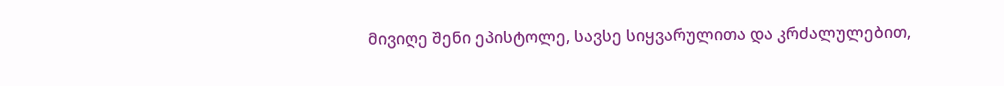მივიღე შენი ეპისტოლე, სავსე სიყვარულითა და კრძალულებით,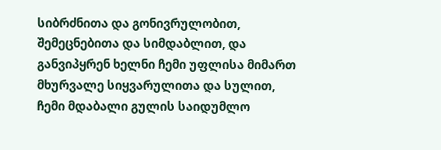სიბრძნითა და გონივრულობით, შემეცნებითა და სიმდაბლით, და განვიპყრენ ხელნი ჩემი უფლისა მიმართ მხურვალე სიყვარულითა და სულით, ჩემი მდაბალი გულის საიდუმლო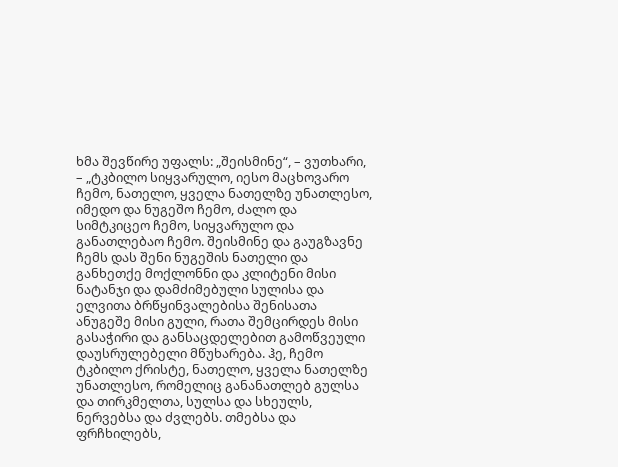ხმა შევწირე უფალს: „შეისმინე“, – ვუთხარი, – „ტკბილო სიყვარულო, იესო მაცხოვარო ჩემო, ნათელო, ყველა ნათელზე უნათლესო, იმედო და ნუგეშო ჩემო, ძალო და სიმტკიცეო ჩემო, სიყვარულო და განათლებაო ჩემო. შეისმინე და გაუგზავნე ჩემს დას შენი ნუგეშის ნათელი და განხეთქე მოქლონნი და კლიტენი მისი ნატანჯი და დამძიმებული სულისა და ელვითა ბრწყინვალებისა შენისათა ანუგეშე მისი გული, რათა შემცირდეს მისი გასაჭირი და განსაცდელებით გამოწვეული დაუსრულებელი მწუხარება. ჰე, ჩემო ტკბილო ქრისტე, ნათელო, ყველა ნათელზე უნათლესო, რომელიც განანათლებ გულსა და თირკმელთა, სულსა და სხეულს, ნერვებსა და ძვლებს. თმებსა და ფრჩხილებს,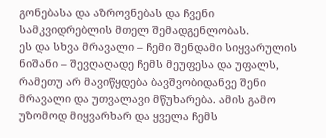გონებასა და აზროვნებას და ჩვენი სამკვიდრებლის მთელ შემადგენლობას.
ეს და სხვა მრავალი – ჩემი შენდამი სიყვარულის ნიშანი – შევღაღადე ჩემს მეუფესა და უფალს, რამეთუ არ მავიწყდება ბავშვობიდანვე შენი მრავალი და უთვალავი მწუხარება. ამის გამო უზომოდ მიყვარხარ და ყველა ჩემს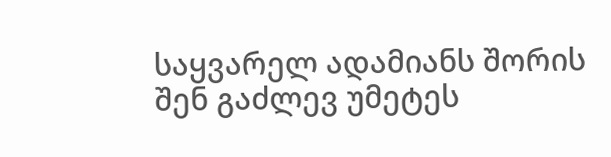საყვარელ ადამიანს შორის შენ გაძლევ უმეტეს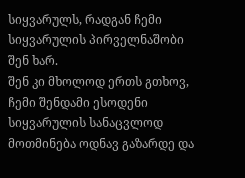სიყვარულს, რადგან ჩემი სიყვარულის პირველნაშობი შენ ხარ.
შენ კი მხოლოდ ერთს გთხოვ, ჩემი შენდამი ესოდენი სიყვარულის სანაცვლოდ მოთმინება ოდნავ გაზარდე და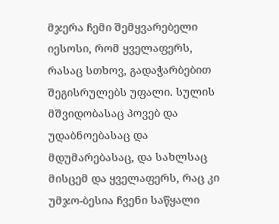მჯერა ჩემი შემყვარებელი იესოსი, რომ ყველაფერს, რასაც სთხოვ, გადაჭარბებით შეგისრულებს უფალი. სულის მშვიდობასაც პოვებ და უდაბნოებასაც და მდუმარებასაც, და სახლსაც მისცემ და ყველაფერს, რაც კი უმჯო-ბესია ჩვენი საწყალი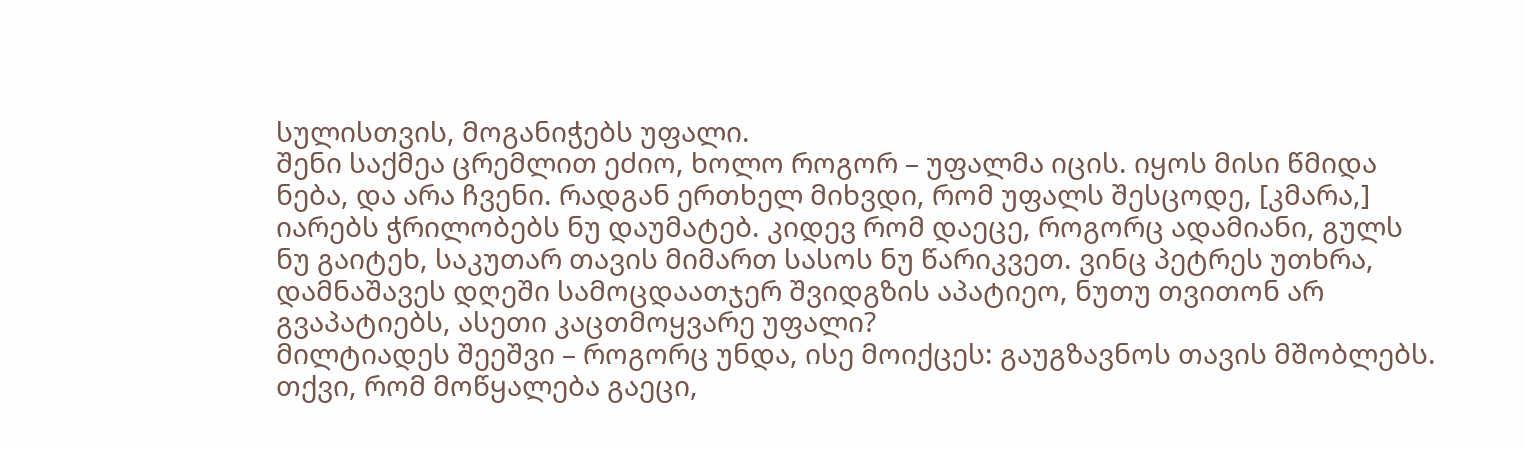სულისთვის, მოგანიჭებს უფალი.
შენი საქმეა ცრემლით ეძიო, ხოლო როგორ – უფალმა იცის. იყოს მისი წმიდა ნება, და არა ჩვენი. რადგან ერთხელ მიხვდი, რომ უფალს შესცოდე, [კმარა,] იარებს ჭრილობებს ნუ დაუმატებ. კიდევ რომ დაეცე, როგორც ადამიანი, გულს ნუ გაიტეხ, საკუთარ თავის მიმართ სასოს ნუ წარიკვეთ. ვინც პეტრეს უთხრა, დამნაშავეს დღეში სამოცდაათჯერ შვიდგზის აპატიეო, ნუთუ თვითონ არ გვაპატიებს, ასეთი კაცთმოყვარე უფალი?
მილტიადეს შეეშვი – როგორც უნდა, ისე მოიქცეს: გაუგზავნოს თავის მშობლებს. თქვი, რომ მოწყალება გაეცი,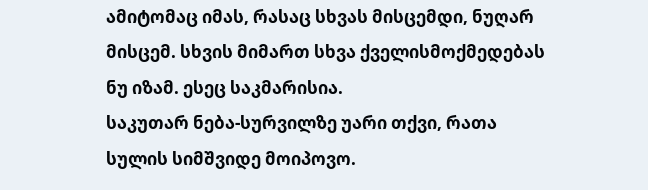ამიტომაც იმას, რასაც სხვას მისცემდი, ნუღარ მისცემ. სხვის მიმართ სხვა ქველისმოქმედებას ნუ იზამ. ესეც საკმარისია.
საკუთარ ნება-სურვილზე უარი თქვი, რათა სულის სიმშვიდე მოიპოვო.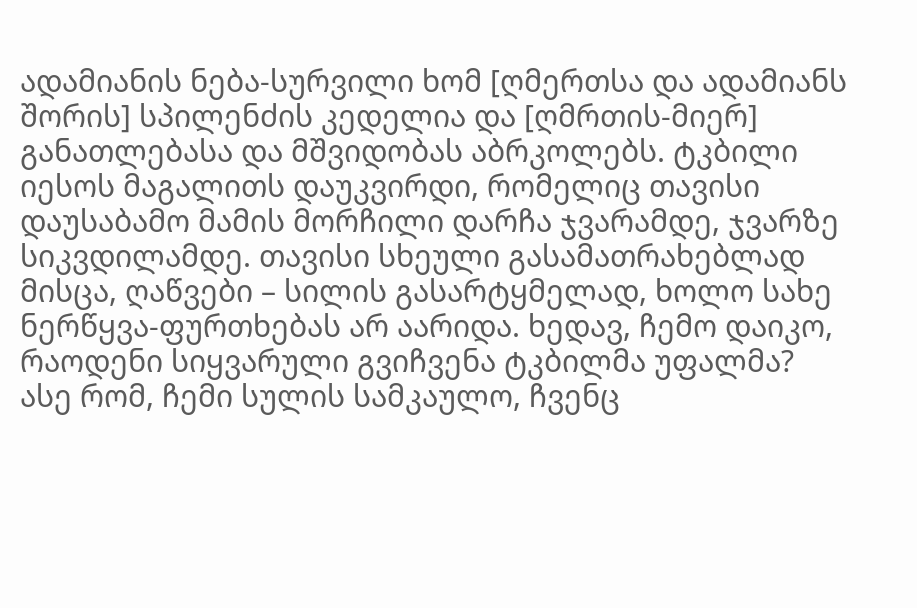ადამიანის ნება-სურვილი ხომ [ღმერთსა და ადამიანს შორის] სპილენძის კედელია და [ღმრთის-მიერ] განათლებასა და მშვიდობას აბრკოლებს. ტკბილი იესოს მაგალითს დაუკვირდი, რომელიც თავისი დაუსაბამო მამის მორჩილი დარჩა ჯვარამდე, ჯვარზე სიკვდილამდე. თავისი სხეული გასამათრახებლად მისცა, ღაწვები – სილის გასარტყმელად, ხოლო სახე ნერწყვა-ფურთხებას არ აარიდა. ხედავ, ჩემო დაიკო, რაოდენი სიყვარული გვიჩვენა ტკბილმა უფალმა?
ასე რომ, ჩემი სულის სამკაულო, ჩვენც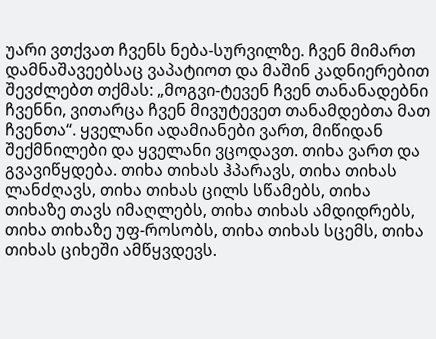უარი ვთქვათ ჩვენს ნება-სურვილზე. ჩვენ მიმართ დამნაშავეებსაც ვაპატიოთ და მაშინ კადნიერებით შევძლებთ თქმას: „მოგვი-ტევენ ჩვენ თანანადებნი ჩვენნი, ვითარცა ჩვენ მივუტევეთ თანამდებთა მათ ჩვენთა“. ყველანი ადამიანები ვართ, მიწიდან შექმნილები და ყველანი ვცოდავთ. თიხა ვართ და გვავიწყდება. თიხა თიხას ჰპარავს, თიხა თიხას ლანძღავს, თიხა თიხას ცილს სწამებს, თიხა თიხაზე თავს იმაღლებს, თიხა თიხას ამდიდრებს, თიხა თიხაზე უფ-როსობს, თიხა თიხას სცემს, თიხა თიხას ციხეში ამწყვდევს.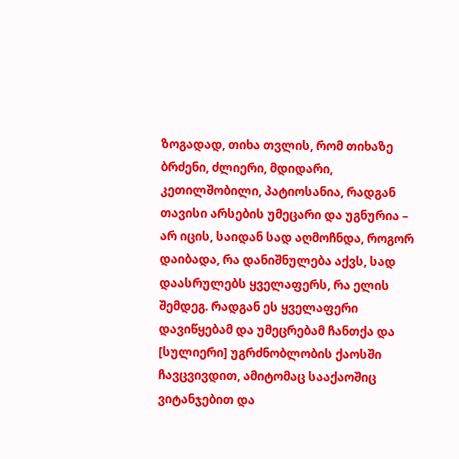ზოგადად, თიხა თვლის, რომ თიხაზე ბრძენი, ძლიერი, მდიდარი, კეთილშობილი, პატიოსანია, რადგან თავისი არსების უმეცარი და უგნურია – არ იცის, საიდან სად აღმოჩნდა, როგორ დაიბადა, რა დანიშნულება აქვს, სად დაასრულებს ყველაფერს, რა ელის შემდეგ. რადგან ეს ყველაფერი დავიწყებამ და უმეცრებამ ჩანთქა და [სულიერი] უგრძნობლობის ქაოსში ჩავცვივდით, ამიტომაც სააქაოშიც ვიტანჯებით და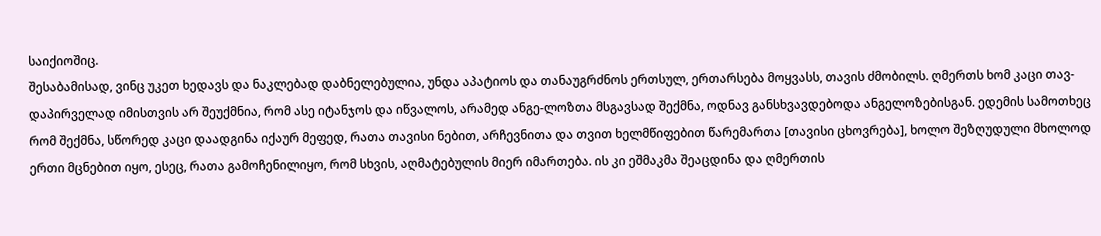საიქიოშიც.
შესაბამისად, ვინც უკეთ ხედავს და ნაკლებად დაბნელებულია, უნდა აპატიოს და თანაუგრძნოს ერთსულ, ერთარსება მოყვასს, თავის ძმობილს. ღმერთს ხომ კაცი თავ-დაპირველად იმისთვის არ შეუქმნია, რომ ასე იტანჯოს და იწვალოს, არამედ ანგე-ლოზთა მსგავსად შექმნა, ოდნავ განსხვავდებოდა ანგელოზებისგან. ედემის სამოთხეც რომ შექმნა, სწორედ კაცი დაადგინა იქაურ მეფედ, რათა თავისი ნებით, არჩევნითა და თვით ხელმწიფებით წარემართა [თავისი ცხოვრება], ხოლო შეზღუდული მხოლოდ ერთი მცნებით იყო, ესეც, რათა გამოჩენილიყო, რომ სხვის, აღმატებულის მიერ იმართება. ის კი ეშმაკმა შეაცდინა და ღმერთის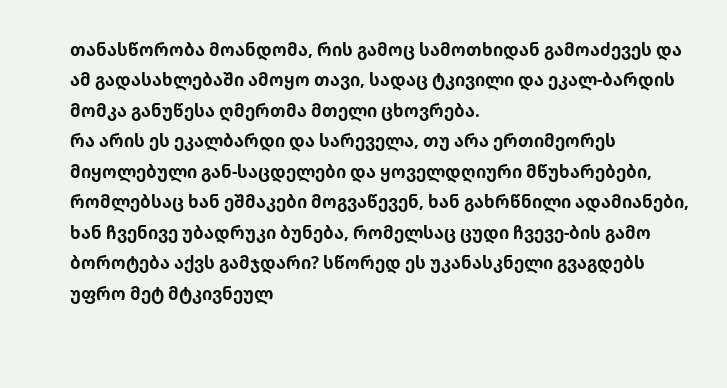თანასწორობა მოანდომა, რის გამოც სამოთხიდან გამოაძევეს და ამ გადასახლებაში ამოყო თავი, სადაც ტკივილი და ეკალ-ბარდის მომკა განუწესა ღმერთმა მთელი ცხოვრება.
რა არის ეს ეკალბარდი და სარეველა, თუ არა ერთიმეორეს მიყოლებული გან-საცდელები და ყოველდღიური მწუხარებები, რომლებსაც ხან ეშმაკები მოგვაწევენ, ხან გახრწნილი ადამიანები, ხან ჩვენივე უბადრუკი ბუნება, რომელსაც ცუდი ჩვევე-ბის გამო ბოროტება აქვს გამჯდარი? სწორედ ეს უკანასკნელი გვაგდებს უფრო მეტ მტკივნეულ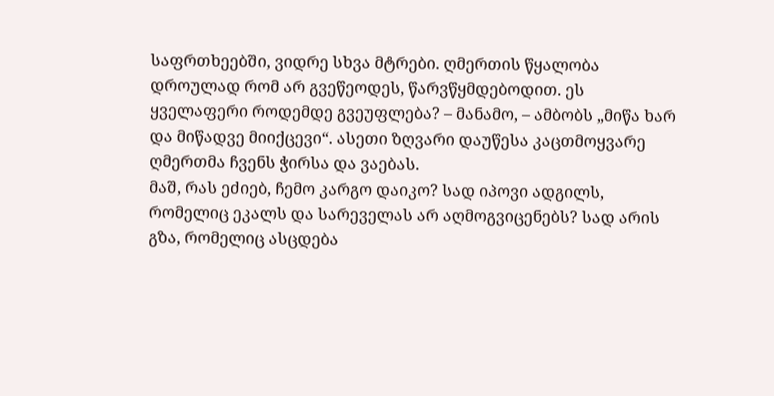საფრთხეებში, ვიდრე სხვა მტრები. ღმერთის წყალობა დროულად რომ არ გვეწეოდეს, წარვწყმდებოდით. ეს ყველაფერი როდემდე გვეუფლება? – მანამო, – ამბობს „მიწა ხარ და მიწადვე მიიქცევი“. ასეთი ზღვარი დაუწესა კაცთმოყვარე ღმერთმა ჩვენს ჭირსა და ვაებას.
მაშ, რას ეძიებ, ჩემო კარგო დაიკო? სად იპოვი ადგილს, რომელიც ეკალს და სარეველას არ აღმოგვიცენებს? სად არის გზა, რომელიც ასცდება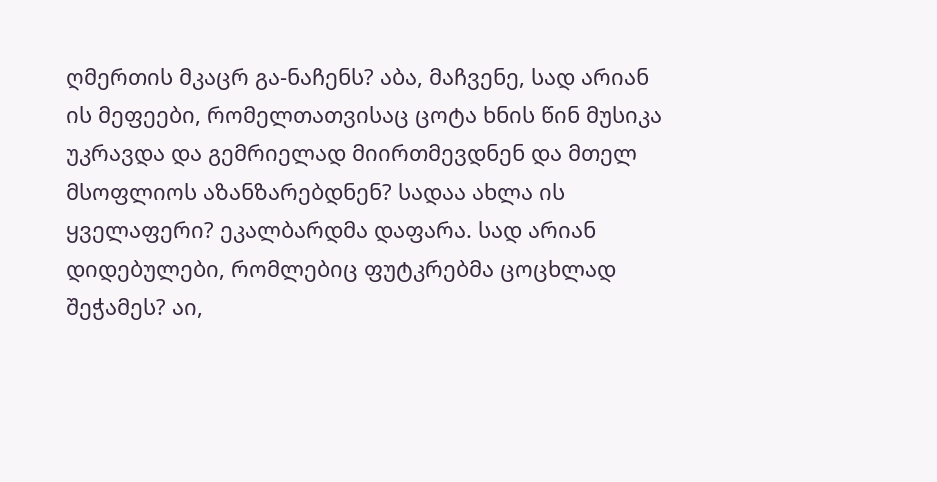ღმერთის მკაცრ გა-ნაჩენს? აბა, მაჩვენე, სად არიან ის მეფეები, რომელთათვისაც ცოტა ხნის წინ მუსიკა უკრავდა და გემრიელად მიირთმევდნენ და მთელ მსოფლიოს აზანზარებდნენ? სადაა ახლა ის ყველაფერი? ეკალბარდმა დაფარა. სად არიან დიდებულები, რომლებიც ფუტკრებმა ცოცხლად შეჭამეს? აი,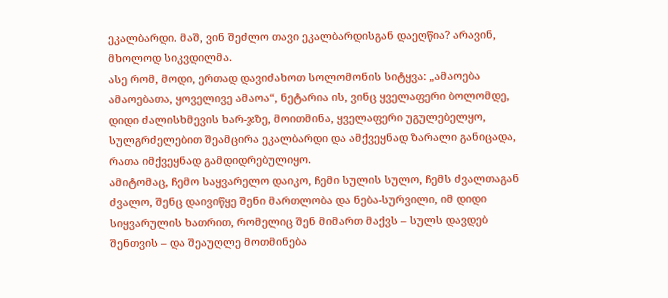ეკალბარდი. მაშ, ვინ შეძლო თავი ეკალბარდისგან დაეღწია? არავინ, მხოლოდ სიკვდილმა.
ასე რომ, მოდი, ერთად დავიძახოთ სოლომონის სიტყვა: „ამაოება ამაოებათა, ყოველივე ამაოა“, ნეტარია ის, ვინც ყველაფერი ბოლომდე, დიდი ძალისხმევის ხარ-ჯზე, მოითმინა, ყველაფერი უგულებელყო, სულგრძელებით შეამცირა ეკალბარდი და ამქვეყნად ზარალი განიცადა, რათა იმქვეყნად გამდიდრებულიყო.
ამიტომაც, ჩემო საყვარელო დაიკო, ჩემი სულის სულო, ჩემს ძვალთაგან ძვალო, შენც დაივიწყე შენი მართლობა და ნება-სურვილი, იმ დიდი სიყვარულის ხათრით, რომელიც შენ მიმართ მაქვს – სულს დავდებ შენთვის – და შეაუღლე მოთმინება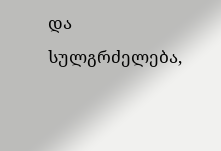და სულგრძელება,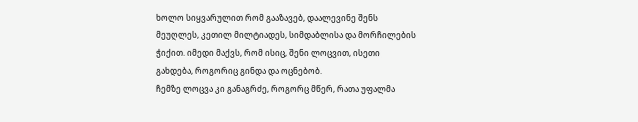ხოლო სიყვარულით რომ გააზავებ, დაალევინე შენს მეუღლეს, კეთილ მილტიადეს, სიმდაბლისა და მორჩილების ჭიქით. იმედი მაქვს, რომ ისიც, შენი ლოცვით, ისეთი გახდება, როგორიც გინდა და ოცნებობ.
ჩემზე ლოცვა კი განაგრძე, როგორც მწერ, რათა უფალმა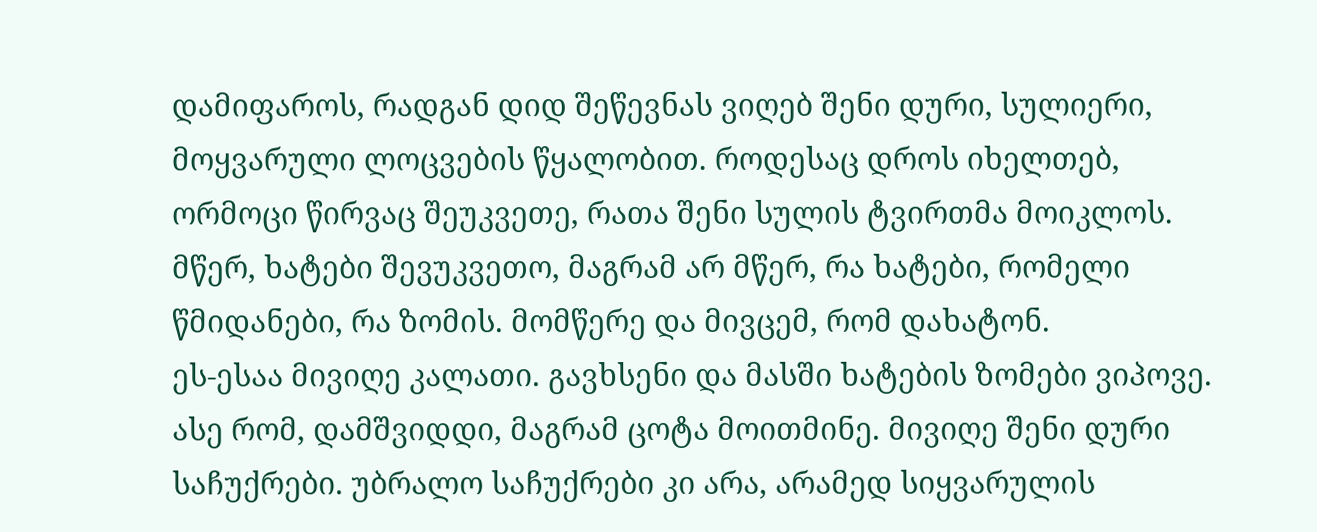დამიფაროს, რადგან დიდ შეწევნას ვიღებ შენი დური, სულიერი, მოყვარული ლოცვების წყალობით. როდესაც დროს იხელთებ, ორმოცი წირვაც შეუკვეთე, რათა შენი სულის ტვირთმა მოიკლოს.
მწერ, ხატები შევუკვეთო, მაგრამ არ მწერ, რა ხატები, რომელი წმიდანები, რა ზომის. მომწერე და მივცემ, რომ დახატონ.
ეს-ესაა მივიღე კალათი. გავხსენი და მასში ხატების ზომები ვიპოვე. ასე რომ, დამშვიდდი, მაგრამ ცოტა მოითმინე. მივიღე შენი დური საჩუქრები. უბრალო საჩუქრები კი არა, არამედ სიყვარულის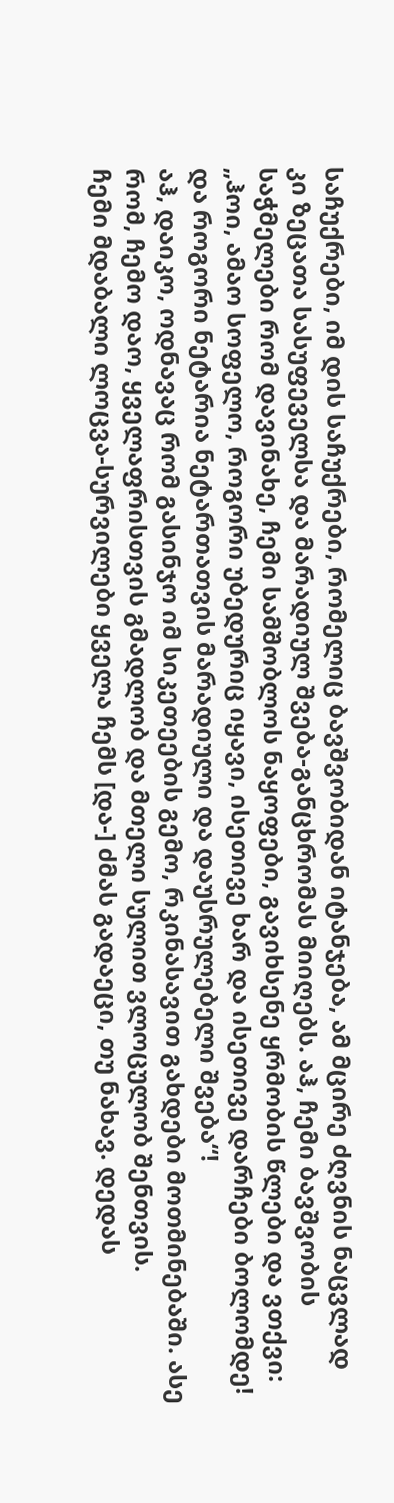საჩუქრები, იმ დის საჩუქრები, რომელიც ბავშვობიდან იტანჯება, ამ მცირე ძღვნის ნაცვლად კი ზეცათა სასუფეველსა და მარადიულ შვება-განცხრომას მიიღებს. აჰ, ჩემი ბავშვობის საჭმელები რომ დავინახე, ჩემი სამშობლოს ნაყოფები, გავიხსენე ყრმობის წლები და ვთქვი: „ჰოი, ამაო სოფელო, როგორი უბედურიც იყავი, ისეთივე ხარ და ისეთივე დარჩები ბოლომდე! და როგორი ნეტარია ნეტართათვის მარადიული და დაუსრულებელი შვება“!
აჰ, დაიკო, ოდნავაც რომ გასინჯო იმ სიკეთეების გემო, რკინასავით გახდები მოთმინებაში. ასე რომ, ჩემო დაო, ყველაფრისთვის გმადლობ და მთელი სულით ვლოცულობ შენთვის.
ჩემი მდაბალი ლოცვა-სურვილები ყველა ჩემს [და-] ძმას გადაეცი, თუ ნახავ. დედას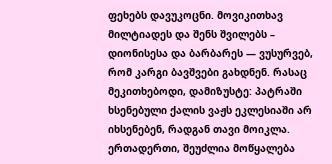ფეხებს დავუკოცნი. მოვიკითხავ მილტიადეს და შენს შვილებს – დიონისესა და ბარბარეს — ვუსურვებ, რომ კარგი ბავშვები გახდნენ. რასაც მეკითხებოდი, დამიზუსტე: პატრაში ხსენებული ქალის ვაჟს ეკლესიაში არ იხსენებენ, რადგან თავი მოიკლა. ერთადერთი, შეუძლია მოწყალება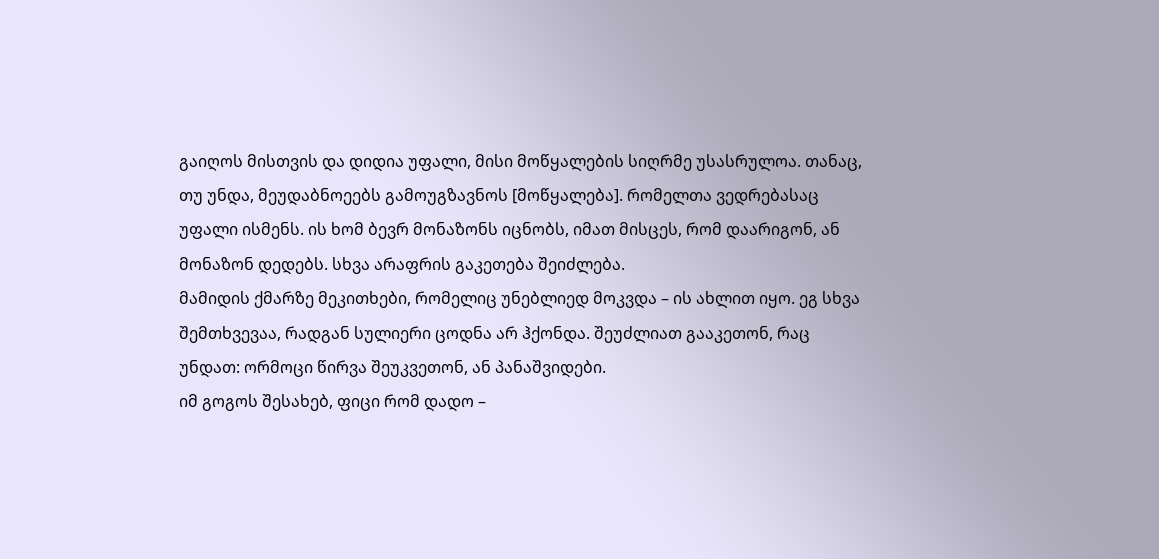გაიღოს მისთვის და დიდია უფალი, მისი მოწყალების სიღრმე უსასრულოა. თანაც, თუ უნდა, მეუდაბნოეებს გამოუგზავნოს [მოწყალება]. რომელთა ვედრებასაც უფალი ისმენს. ის ხომ ბევრ მონაზონს იცნობს, იმათ მისცეს, რომ დაარიგონ, ან მონაზონ დედებს. სხვა არაფრის გაკეთება შეიძლება.
მამიდის ქმარზე მეკითხები, რომელიც უნებლიედ მოკვდა – ის ახლით იყო. ეგ სხვა შემთხვევაა, რადგან სულიერი ცოდნა არ ჰქონდა. შეუძლიათ გააკეთონ, რაც უნდათ: ორმოცი წირვა შეუკვეთონ, ან პანაშვიდები.
იმ გოგოს შესახებ, ფიცი რომ დადო –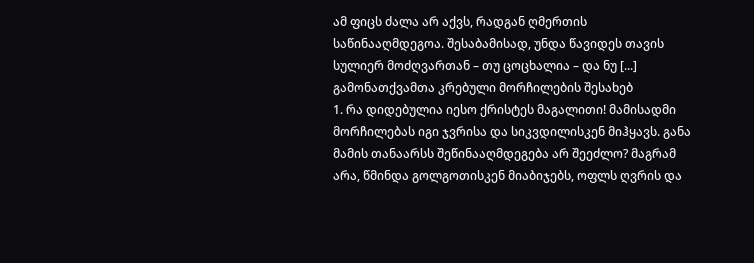ამ ფიცს ძალა არ აქვს, რადგან ღმერთის საწინააღმდეგოა. შესაბამისად, უნდა წავიდეს თავის სულიერ მოძღვართან – თუ ცოცხალია – და ნუ [...]
გამონათქვამთა კრებული მორჩილების შესახებ
1. რა დიდებულია იესო ქრისტეს მაგალითი! მამისადმი მორჩილებას იგი ჯვრისა და სიკვდილისკენ მიჰყავს. განა მამის თანაარსს შეწინააღმდეგება არ შეეძლო? მაგრამ არა, წმინდა გოლგოთისკენ მიაბიჯებს, ოფლს ღვრის და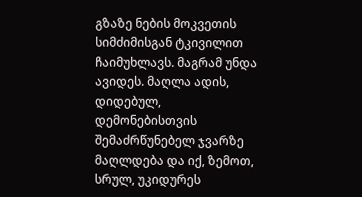გზაზე ნების მოკვეთის სიმძიმისგან ტკივილით ჩაიმუხლავს. მაგრამ უნდა ავიდეს. მაღლა ადის, დიდებულ, დემონებისთვის შემაძრწუნებელ ჯვარზე მაღლდება და იქ, ზემოთ, სრულ, უკიდურეს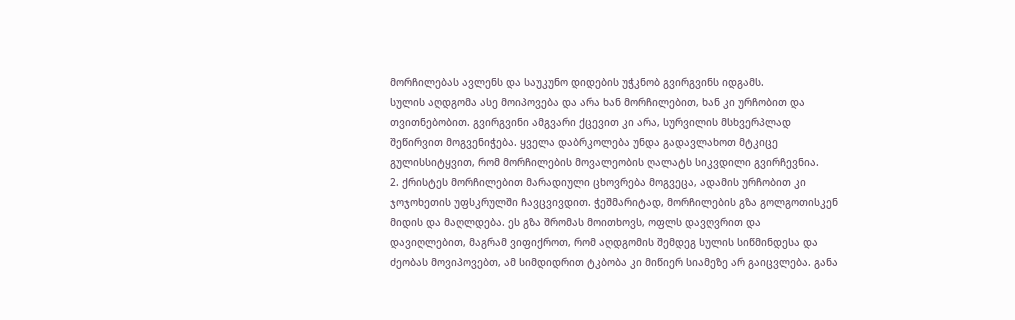მორჩილებას ავლენს და საუკუნო დიდების უჭკნობ გვირგვინს იდგამს.
სულის აღდგომა ასე მოიპოვება და არა ხან მორჩილებით, ხან კი ურჩობით და თვითნებობით. გვირგვინი ამგვარი ქცევით კი არა, სურვილის მსხვერპლად შეწირვით მოგვენიჭება. ყველა დაბრკოლება უნდა გადავლახოთ მტკიცე გულისსიტყვით, რომ მორჩილების მოვალეობის ღალატს სიკვდილი გვირჩევნია.
2. ქრისტეს მორჩილებით მარადიული ცხოვრება მოგვეცა, ადამის ურჩობით კი ჯოჯოხეთის უფსკრულში ჩავცვივდით. ჭეშმარიტად, მორჩილების გზა გოლგოთისკენ მიდის და მაღლდება. ეს გზა შრომას მოითხოვს, ოფლს დავღვრით და დავიღლებით, მაგრამ ვიფიქროთ, რომ აღდგომის შემდეგ სულის სიწმინდესა და ძეობას მოვიპოვებთ, ამ სიმდიდრით ტკბობა კი მიწიერ სიამეზე არ გაიცვლება. განა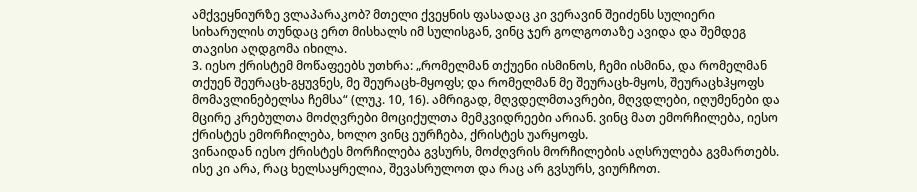ამქვეყნიურზე ვლაპარაკობ? მთელი ქვეყნის ფასადაც კი ვერავინ შეიძენს სულიერი სიხარულის თუნდაც ერთ მისხალს იმ სულისგან, ვინც ჯერ გოლგოთაზე ავიდა და შემდეგ თავისი აღდგომა იხილა.
3. იესო ქრისტემ მოწაფეებს უთხრა: „რომელმან თქუენი ისმინოს, ჩემი ისმინა, და რომელმან თქუენ შეურაცხ-გყუვნეს, მე შეურაცხ-მყოფს; და რომელმან მე შეურაცხ-მყოს, შეურაცხჰყოფს მომავლინებელსა ჩემსა“ (ლუკ. 10, 16). ამრიგად, მღვდელმთავრები, მღვდლები, იღუმენები და მცირე კრებულთა მოძღვრები მოციქულთა მემკვიდრეები არიან. ვინც მათ ემორჩილება, იესო ქრისტეს ემორჩილება, ხოლო ვინც ეურჩება, ქრისტეს უარყოფს.
ვინაიდან იესო ქრისტეს მორჩილება გვსურს, მოძღვრის მორჩილების აღსრულება გვმართებს. ისე კი არა, რაც ხელსაყრელია, შევასრულოთ და რაც არ გვსურს, ვიურჩოთ.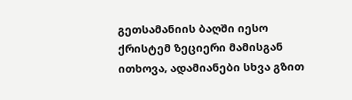გეთსამანიის ბაღში იესო ქრისტემ ზეციერი მამისგან ითხოვა, ადამიანები სხვა გზით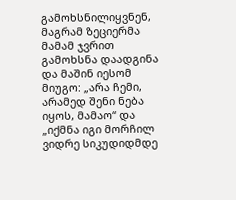გამოხსნილიყვნენ, მაგრამ ზეციერმა მამამ ჯვრით გამოხსნა დაადგინა და მაშინ იესომ მიუგო: „არა ჩემი, არამედ შენი ნება იყოს, მამაო“ და „იქმნა იგი მორჩილ ვიდრე სიკუდიდმდე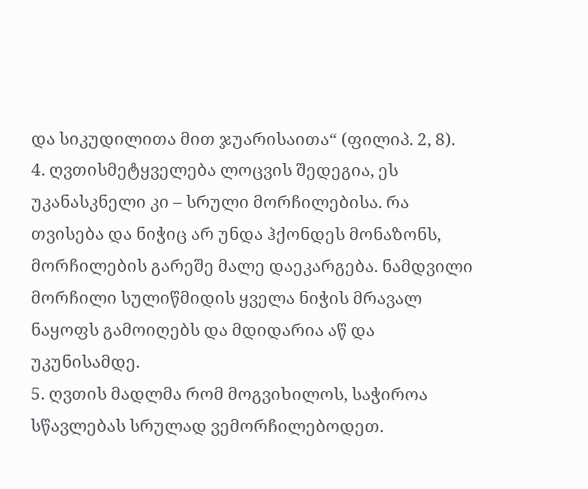და სიკუდილითა მით ჯუარისაითა“ (ფილიპ. 2, 8).
4. ღვთისმეტყველება ლოცვის შედეგია, ეს უკანასკნელი კი – სრული მორჩილებისა. რა თვისება და ნიჭიც არ უნდა ჰქონდეს მონაზონს, მორჩილების გარეშე მალე დაეკარგება. ნამდვილი მორჩილი სულიწმიდის ყველა ნიჭის მრავალ ნაყოფს გამოიღებს და მდიდარია აწ და უკუნისამდე.
5. ღვთის მადლმა რომ მოგვიხილოს, საჭიროა სწავლებას სრულად ვემორჩილებოდეთ.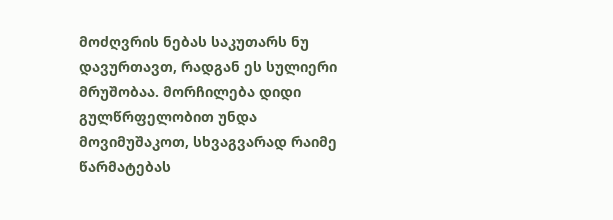მოძღვრის ნებას საკუთარს ნუ დავურთავთ, რადგან ეს სულიერი მრუშობაა. მორჩილება დიდი გულწრფელობით უნდა მოვიმუშაკოთ, სხვაგვარად რაიმე წარმატებას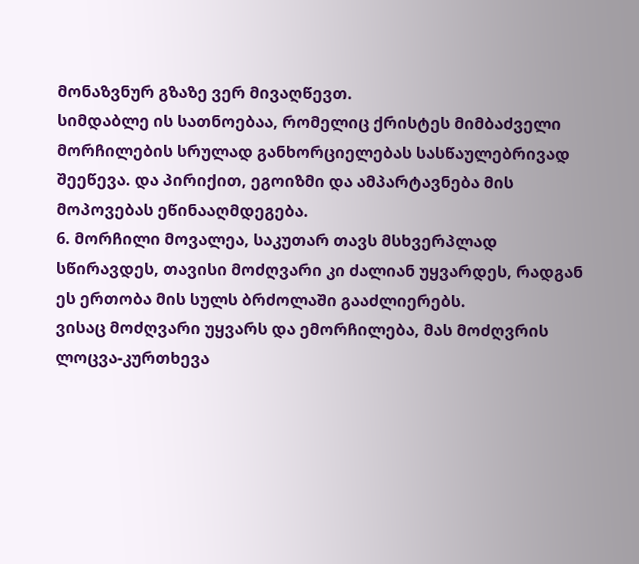მონაზვნურ გზაზე ვერ მივაღწევთ.
სიმდაბლე ის სათნოებაა, რომელიც ქრისტეს მიმბაძველი მორჩილების სრულად განხორციელებას სასწაულებრივად შეეწევა. და პირიქით, ეგოიზმი და ამპარტავნება მის მოპოვებას ეწინააღმდეგება.
6. მორჩილი მოვალეა, საკუთარ თავს მსხვერპლად სწირავდეს, თავისი მოძღვარი კი ძალიან უყვარდეს, რადგან ეს ერთობა მის სულს ბრძოლაში გააძლიერებს.
ვისაც მოძღვარი უყვარს და ემორჩილება, მას მოძღვრის ლოცვა-კურთხევა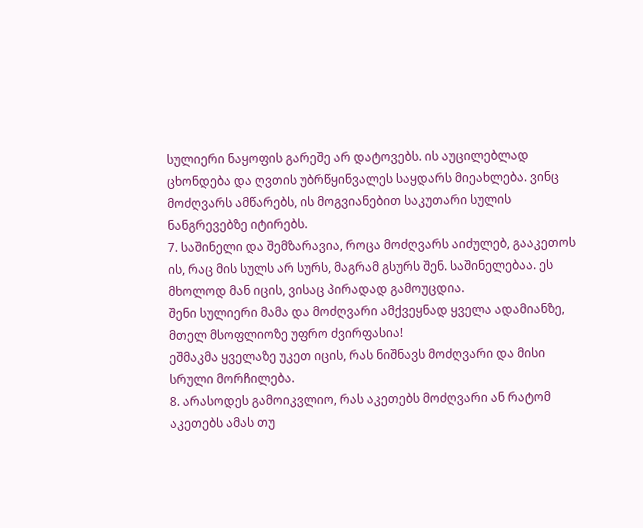სულიერი ნაყოფის გარეშე არ დატოვებს. ის აუცილებლად ცხონდება და ღვთის უბრწყინვალეს საყდარს მიეახლება. ვინც მოძღვარს ამწარებს, ის მოგვიანებით საკუთარი სულის ნანგრევებზე იტირებს.
7. საშინელი და შემზარავია, როცა მოძღვარს აიძულებ, გააკეთოს ის, რაც მის სულს არ სურს, მაგრამ გსურს შენ. საშინელებაა. ეს მხოლოდ მან იცის, ვისაც პირადად გამოუცდია.
შენი სულიერი მამა და მოძღვარი ამქვეყნად ყველა ადამიანზე, მთელ მსოფლიოზე უფრო ძვირფასია!
ეშმაკმა ყველაზე უკეთ იცის, რას ნიშნავს მოძღვარი და მისი სრული მორჩილება.
8. არასოდეს გამოიკვლიო, რას აკეთებს მოძღვარი ან რატომ აკეთებს ამას თუ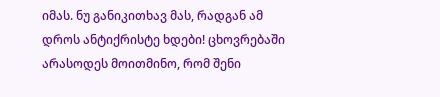იმას. ნუ განიკითხავ მას, რადგან ამ დროს ანტიქრისტე ხდები! ცხოვრებაში არასოდეს მოითმინო, რომ შენი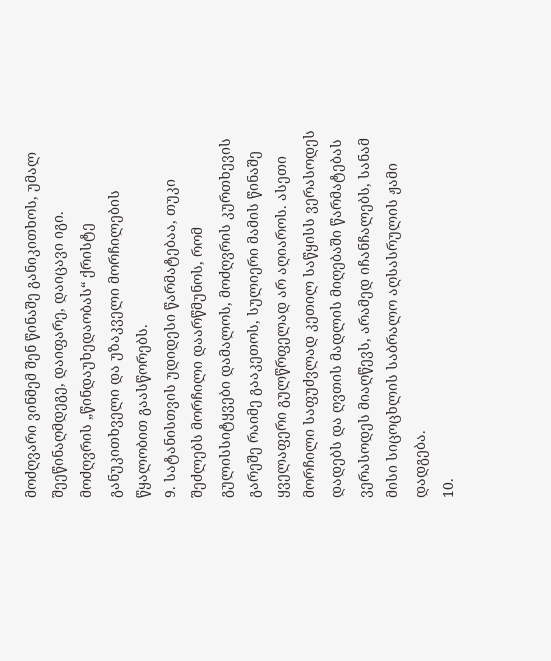მოძღვარი ვინმემ შენ წინაშე განიკითხოს, უმალ შეეწინაღმდეგე, დაიფარე, დაიცავი იგი.
მოძღვრის „წინდაუხედაობას“ ქრისტე განუკითხველი და უზაკველი მორჩილების წყალობით გაასწორებს.
9. სატანისთვის უდიდესი წარმატებაა, თუკი შეძლებს მორჩილი დაარწმუნოს, რომ გულისსიტყვები დამალოს, მოძღვრის კურთხევის გარეშე რაიმე გააკეთოს, სულიერი მამის წინაშე ყველაფერი გულწრფელად არ აღიაროს. ასეთი მორჩილი საფუძვლად კეთილ საწყისს ვერასოდეს დადებს და ღვთის მადლის მიღებაში წარმატებას ვერასოდეს მიაღწევს, არამედ იჩანჩალებს, სანამ მისი სიცოცხლის საბრალო აღსასრულის ჟამი დადგება.
10.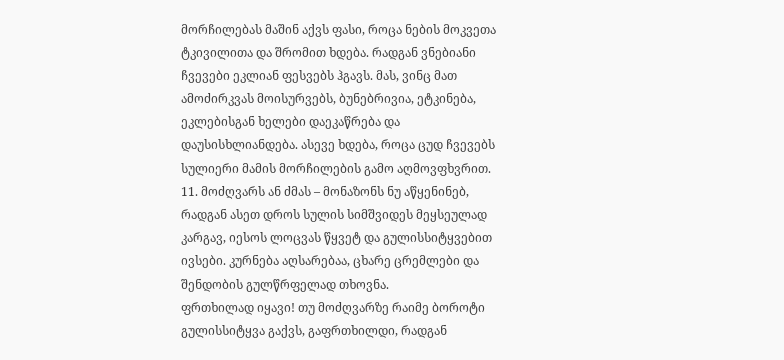მორჩილებას მაშინ აქვს ფასი, როცა ნების მოკვეთა ტკივილითა და შრომით ხდება. რადგან ვნებიანი ჩვევები ეკლიან ფესვებს ჰგავს. მას, ვინც მათ ამოძირკვას მოისურვებს, ბუნებრივია, ეტკინება, ეკლებისგან ხელები დაეკაწრება და დაუსისხლიანდება. ასევე ხდება, როცა ცუდ ჩვევებს სულიერი მამის მორჩილების გამო აღმოვფხვრით.
11. მოძღვარს ან ძმას – მონაზონს ნუ აწყენინებ, რადგან ასეთ დროს სულის სიმშვიდეს მეყსეულად კარგავ, იესოს ლოცვას წყვეტ და გულისსიტყვებით ივსები. კურნება აღსარებაა, ცხარე ცრემლები და შენდობის გულწრფელად თხოვნა.
ფრთხილად იყავი! თუ მოძღვარზე რაიმე ბოროტი გულისსიტყვა გაქვს, გაფრთხილდი, რადგან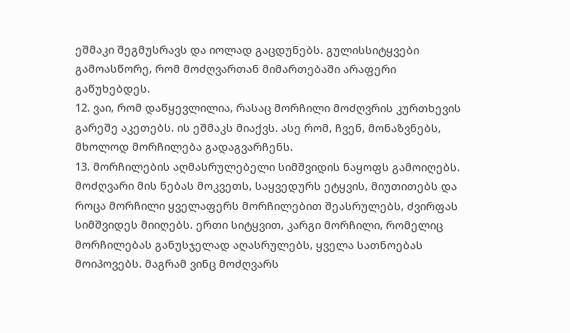ეშმაკი შეგმუსრავს და იოლად გაცდუნებს. გულისსიტყვები გამოასწორე, რომ მოძღვართან მიმართებაში არაფერი გაწუხებდეს.
12. ვაი, რომ დაწყევლილია, რასაც მორჩილი მოძღვრის კურთხევის გარეშე აკეთებს. ის ეშმაკს მიაქვს. ასე რომ, ჩვენ, მონაზვნებს, მხოლოდ მორჩილება გადაგვარჩენს.
13. მორჩილების აღმასრულებელი სიმშვიდის ნაყოფს გამოიღებს. მოძღვარი მის ნებას მოკვეთს, საყვედურს ეტყვის, მიუთითებს და როცა მორჩილი ყველაფერს მორჩილებით შეასრულებს, ძვირფას სიმშვიდეს მიიღებს. ერთი სიტყვით, კარგი მორჩილი, რომელიც მორჩილებას განუსჯელად აღასრულებს, ყველა სათნოებას მოიპოვებს. მაგრამ ვინც მოძღვარს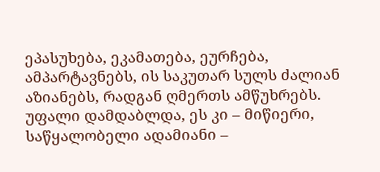ეპასუხება, ეკამათება, ეურჩება, ამპარტავნებს, ის საკუთარ სულს ძალიან აზიანებს, რადგან ღმერთს ამწუხრებს. უფალი დამდაბლდა, ეს კი – მიწიერი, საწყალობელი ადამიანი –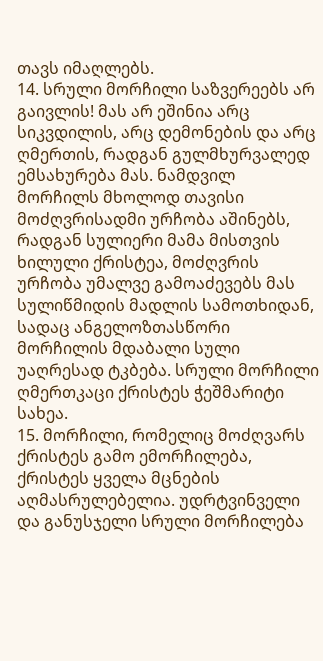თავს იმაღლებს.
14. სრული მორჩილი საზვერეებს არ გაივლის! მას არ ეშინია არც სიკვდილის, არც დემონების და არც ღმერთის, რადგან გულმხურვალედ ემსახურება მას. ნამდვილ მორჩილს მხოლოდ თავისი მოძღვრისადმი ურჩობა აშინებს, რადგან სულიერი მამა მისთვის ხილული ქრისტეა, მოძღვრის ურჩობა უმალვე გამოაძევებს მას სულიწმიდის მადლის სამოთხიდან, სადაც ანგელოზთასწორი მორჩილის მდაბალი სული უაღრესად ტკბება. სრული მორჩილი ღმერთკაცი ქრისტეს ჭეშმარიტი სახეა.
15. მორჩილი, რომელიც მოძღვარს ქრისტეს გამო ემორჩილება, ქრისტეს ყველა მცნების აღმასრულებელია. უდრტვინველი და განუსჯელი სრული მორჩილება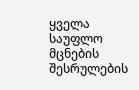ყველა საუფლო მცნების შესრულების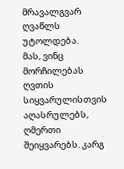მრავალგვარ ღვაწლს უტოლდება.
მას, ვინც მორჩილებას ღვთის სიყვარულისთვის აღასრულებს, ღმერთი შეიყვარებს. კარგ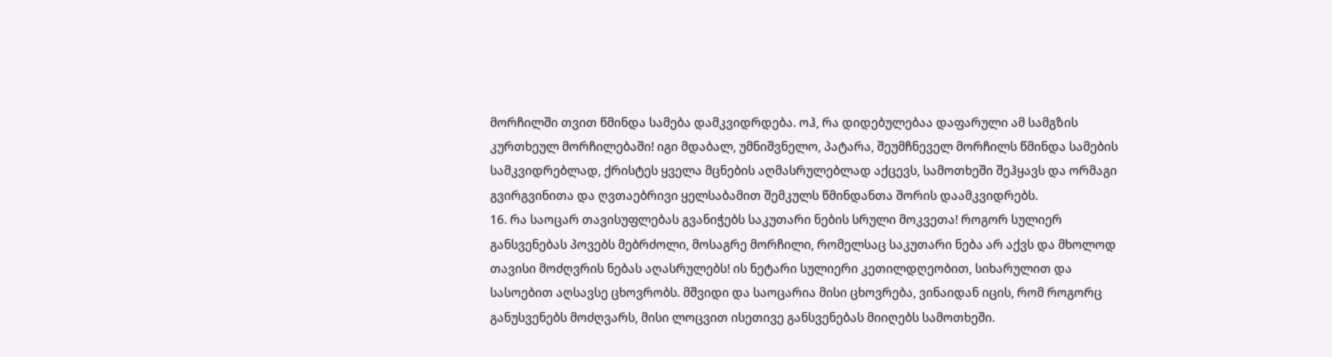მორჩილში თვით წმინდა სამება დამკვიდრდება. ოჰ, რა დიდებულებაა დაფარული ამ სამგზის კურთხეულ მორჩილებაში! იგი მდაბალ, უმნიშვნელო, პატარა, შეუმჩნეველ მორჩილს წმინდა სამების სამკვიდრებლად, ქრისტეს ყველა მცნების აღმასრულებლად აქცევს, სამოთხეში შეჰყავს და ორმაგი გვირგვინითა და ღვთაებრივი ყელსაბამით შემკულს წმინდანთა შორის დაამკვიდრებს.
16. რა საოცარ თავისუფლებას გვანიჭებს საკუთარი ნების სრული მოკვეთა! როგორ სულიერ განსვენებას პოვებს მებრძოლი, მოსაგრე მორჩილი, რომელსაც საკუთარი ნება არ აქვს და მხოლოდ თავისი მოძღვრის ნებას აღასრულებს! ის ნეტარი სულიერი კეთილდღეობით, სიხარულით და სასოებით აღსავსე ცხოვრობს. მშვიდი და საოცარია მისი ცხოვრება, ვინაიდან იცის, რომ როგორც განუსვენებს მოძღვარს, მისი ლოცვით ისეთივე განსვენებას მიიღებს სამოთხეში.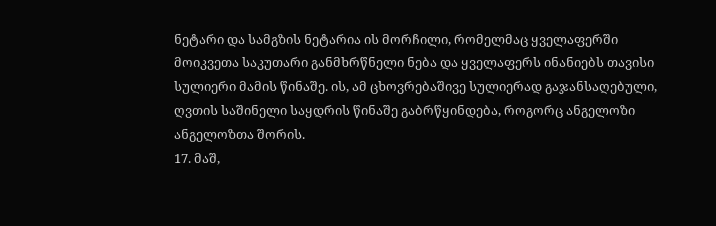ნეტარი და სამგზის ნეტარია ის მორჩილი, რომელმაც ყველაფერში მოიკვეთა საკუთარი განმხრწნელი ნება და ყველაფერს ინანიებს თავისი სულიერი მამის წინაშე. ის, ამ ცხოვრებაშივე სულიერად გაჯანსაღებული, ღვთის საშინელი საყდრის წინაშე გაბრწყინდება, როგორც ანგელოზი ანგელოზთა შორის.
17. მაშ,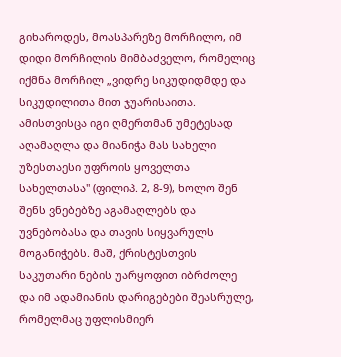გიხაროდეს, მოასპარეზე მორჩილო, იმ დიდი მორჩილის მიმბაძველო, რომელიც იქმნა მორჩილ „ვიდრე სიკუდიდმდე და სიკუდილითა მით ჯუარისაითა. ამისთვისცა იგი ღმერთმან უმეტესად აღამაღლა და მიანიჭა მას სახელი უზესთაესი უფროის ყოველთა სახელთასა" (ფილიპ. 2, 8-9), ხოლო შენ შენს ვნებებზე აგამაღლებს და უვნებობასა და თავის სიყვარულს მოგანიჭებს. მაშ, ქრისტესთვის საკუთარი ნების უარყოფით იბრძოლე და იმ ადამიანის დარიგებები შეასრულე, რომელმაც უფლისმიერ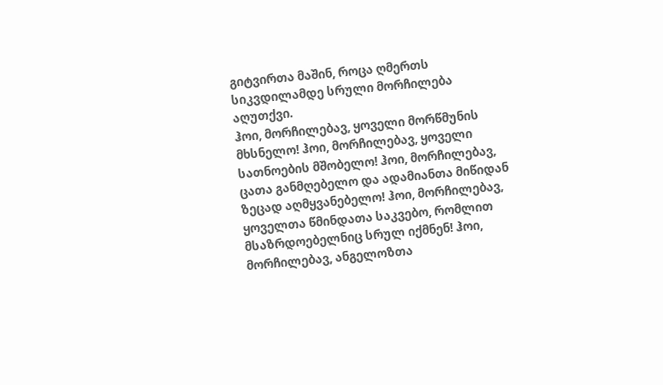გიტვირთა მაშინ, როცა ღმერთს სიკვდილამდე სრული მორჩილება აღუთქვი.
ჰოი, მორჩილებავ, ყოველი მორწმუნის მხსნელო! ჰოი, მორჩილებავ, ყოველი სათნოების მშობელო! ჰოი, მორჩილებავ, ცათა განმღებელო და ადამიანთა მიწიდან ზეცად აღმყვანებელო! ჰოი, მორჩილებავ, ყოველთა წმინდათა საკვებო, რომლით მსაზრდოებელნიც სრულ იქმნენ! ჰოი, მორჩილებავ, ანგელოზთა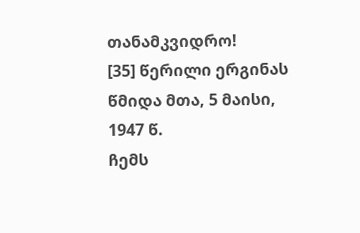თანამკვიდრო!
[35] წერილი ერგინას
წმიდა მთა, 5 მაისი, 1947 წ.
ჩემს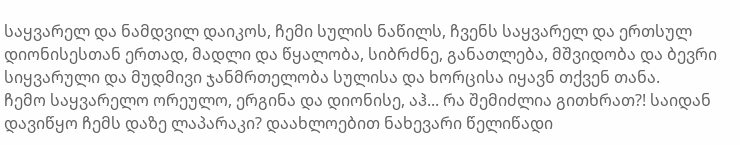საყვარელ და ნამდვილ დაიკოს, ჩემი სულის ნაწილს, ჩვენს საყვარელ და ერთსულ დიონისესთან ერთად, მადლი და წყალობა, სიბრძნე, განათლება, მშვიდობა და ბევრი სიყვარული და მუდმივი ჯანმრთელობა სულისა და ხორცისა იყავნ თქვენ თანა.
ჩემო საყვარელო ორეულო, ერგინა და დიონისე, აჰ... რა შემიძლია გითხრათ?! საიდან დავიწყო ჩემს დაზე ლაპარაკი? დაახლოებით ნახევარი წელიწადი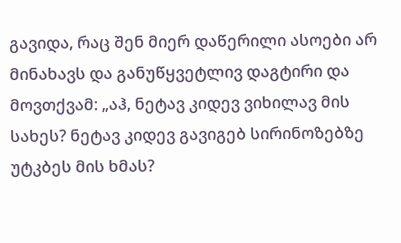გავიდა, რაც შენ მიერ დაწერილი ასოები არ მინახავს და განუწყვეტლივ დაგტირი და მოვთქვამ: „აჰ, ნეტავ კიდევ ვიხილავ მის სახეს? ნეტავ კიდევ გავიგებ სირინოზებზე უტკბეს მის ხმას?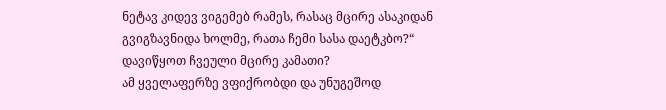ნეტავ კიდევ ვიგემებ რამეს, რასაც მცირე ასაკიდან გვიგზავნიდა ხოლმე, რათა ჩემი სასა დაეტკბო?“ დავიწყოთ ჩვეული მცირე კამათი?
ამ ყველაფერზე ვფიქრობდი და უნუგეშოდ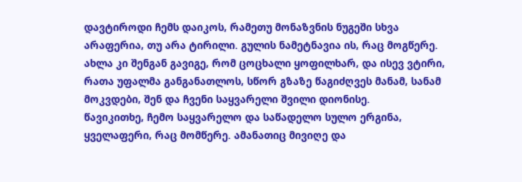დავტიროდი ჩემს დაიკოს, რამეთუ მონაზვნის ნუგეში სხვა არაფერია, თუ არა ტირილი. გულის ნამეტნავია ის, რაც მოგწერე. ახლა კი შენგან გავიგე, რომ ცოცხალი ყოფილხარ, და ისევ ვტირი, რათა უფალმა განგანათლოს, სწორ გზაზე წაგიძღვეს მანამ, სანამ მოკვდები, შენ და ჩვენი საყვარელი შვილი დიონისე.
წავიკითხე, ჩემო საყვარელო და საწადელო სულო ერგინა, ყველაფერი, რაც მომწერე. ამანათიც მივიღე და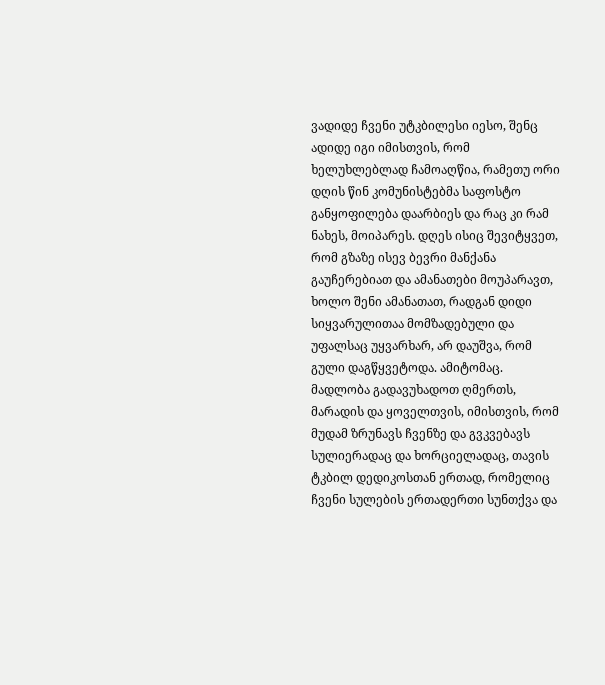ვადიდე ჩვენი უტკბილესი იესო, შენც ადიდე იგი იმისთვის, რომ ხელუხლებლად ჩამოაღწია, რამეთუ ორი დღის წინ კომუნისტებმა საფოსტო განყოფილება დაარბიეს და რაც კი რამ ნახეს, მოიპარეს. დღეს ისიც შევიტყვეთ, რომ გზაზე ისევ ბევრი მანქანა გაუჩერებიათ და ამანათები მოუპარავთ, ხოლო შენი ამანათათ, რადგან დიდი სიყვარულითაა მომზადებული და უფალსაც უყვარხარ, არ დაუშვა, რომ გული დაგწყვეტოდა. ამიტომაც. მადლობა გადავუხადოთ ღმერთს, მარადის და ყოველთვის, იმისთვის, რომ მუდამ ზრუნავს ჩვენზე და გვკვებავს სულიერადაც და ხორციელადაც, თავის ტკბილ დედიკოსთან ერთად, რომელიც ჩვენი სულების ერთადერთი სუნთქვა და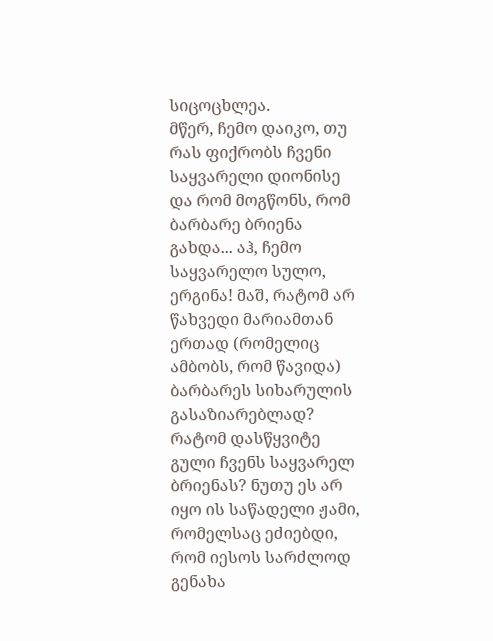სიცოცხლეა.
მწერ, ჩემო დაიკო, თუ რას ფიქრობს ჩვენი საყვარელი დიონისე და რომ მოგწონს, რომ ბარბარე ბრიენა გახდა... აჰ, ჩემო საყვარელო სულო, ერგინა! მაშ, რატომ არ წახვედი მარიამთან ერთად (რომელიც ამბობს, რომ წავიდა) ბარბარეს სიხარულის გასაზიარებლად? რატომ დასწყვიტე გული ჩვენს საყვარელ ბრიენას? ნუთუ ეს არ იყო ის საწადელი ჟამი, რომელსაც ეძიებდი, რომ იესოს სარძლოდ გენახა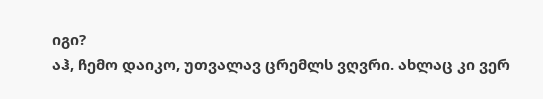იგი?
აჰ, ჩემო დაიკო, უთვალავ ცრემლს ვღვრი. ახლაც კი ვერ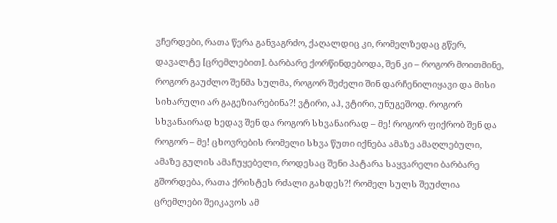ვჩერდები, რათა წერა განვაგრძო, ქაღალდიც კი, რომელზედაც გწერ, დავალტე [ცრემლებით]. ბარბარე ქორწინდებოდა, შენ კი – როგორ მოითმინე, როგორ გაუძლო შენმა სულმა, როგორ შეძელი შინ დარჩენილიყავი და მისი სიხარული არ გაგეზიარებინა?! ვტირი, აჰ, ვტირი, უნუგეშოდ. როგორ სხვანაირად ხედავ შენ და როგორ სხვანაირად – მე! როგორ ფიქრობ შენ და როგორ – მე! ცხოვრების რომელი სხვა წუთი იქნება ამაზე ამაღლებული, ამაზე გულის ამაჩუყებელი, როდესაც შენი პატარა საყვარელი ბარბარე გშორდება, რათა ქრისტეს რძალი გახდეს?! რომელ სულს შეუძლია ცრემლები შეიკავოს ამ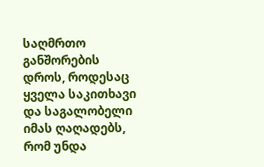საღმრთო განშორების დროს, როდესაც ყველა საკითხავი და საგალობელი იმას ღაღადებს, რომ უნდა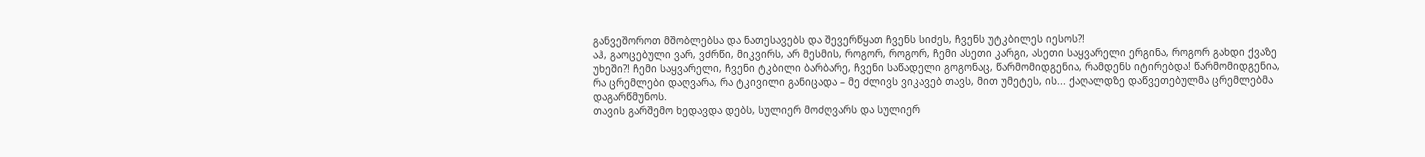განვეშოროთ მშობლებსა და ნათესავებს და შევერწყათ ჩვენს სიძეს, ჩვენს უტკბილეს იესოს?!
აჰ, გაოცებული ვარ, ვძრწი, მიკვირს, არ მესმის, როგორ, როგორ, ჩემი ასეთი კარგი, ასეთი საყვარელი ერგინა, როგორ გახდი ქვაზე უხეში?! ჩემი საყვარელი, ჩვენი ტკბილი ბარბარე, ჩვენი საწადელი გოგონაც, წარმომიდგენია, რამდენს იტირებდა! წარმომიდგენია, რა ცრემლები დაღვარა, რა ტკივილი განიცადა – მე ძლივს ვიკავებ თავს, მით უმეტეს, ის... ქაღალდზე დაწვეთებულმა ცრემლებმა დაგარწმუნოს.
თავის გარშემო ხედავდა დებს, სულიერ მოძღვარს და სულიერ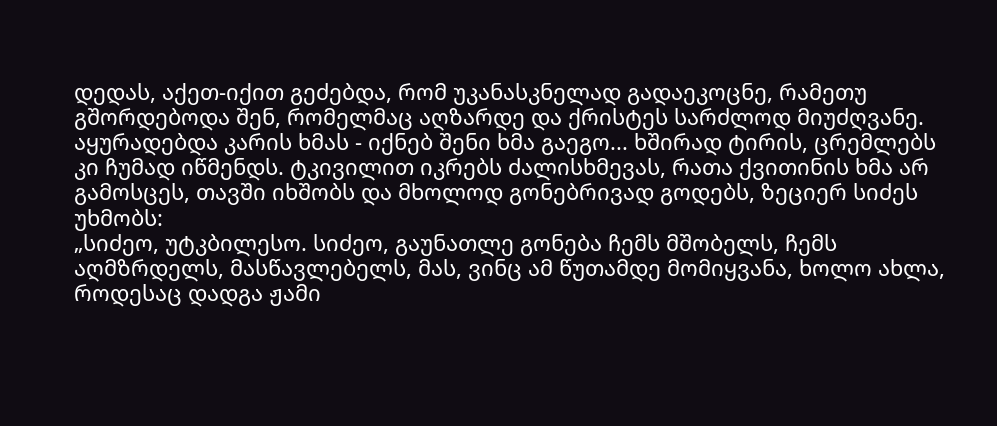დედას, აქეთ-იქით გეძებდა, რომ უკანასკნელად გადაეკოცნე, რამეთუ გშორდებოდა შენ, რომელმაც აღზარდე და ქრისტეს სარძლოდ მიუძღვანე. აყურადებდა კარის ხმას - იქნებ შენი ხმა გაეგო... ხშირად ტირის, ცრემლებს კი ჩუმად იწმენდს. ტკივილით იკრებს ძალისხმევას, რათა ქვითინის ხმა არ გამოსცეს, თავში იხშობს და მხოლოდ გონებრივად გოდებს, ზეციერ სიძეს უხმობს:
„სიძეო, უტკბილესო. სიძეო, გაუნათლე გონება ჩემს მშობელს, ჩემს აღმზრდელს, მასწავლებელს, მას, ვინც ამ წუთამდე მომიყვანა, ხოლო ახლა, როდესაც დადგა ჟამი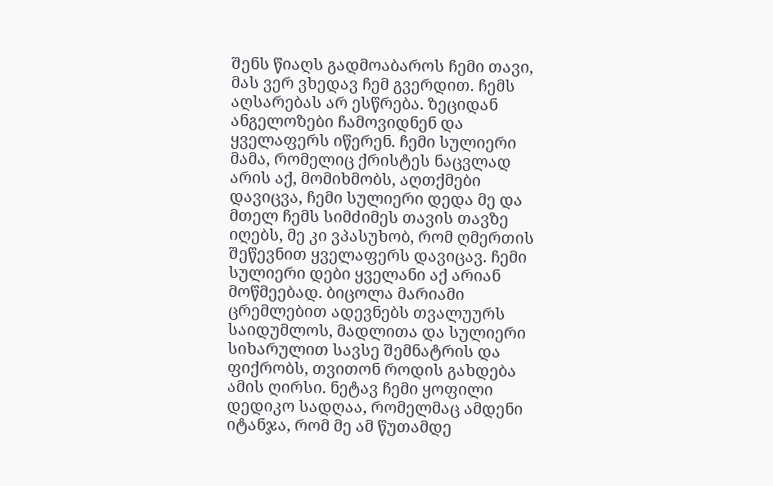შენს წიაღს გადმოაბაროს ჩემი თავი, მას ვერ ვხედავ ჩემ გვერდით. ჩემს აღსარებას არ ესწრება. ზეციდან ანგელოზები ჩამოვიდნენ და ყველაფერს იწერენ. ჩემი სულიერი მამა, რომელიც ქრისტეს ნაცვლად არის აქ, მომიხმობს, აღთქმები დავიცვა, ჩემი სულიერი დედა მე და მთელ ჩემს სიმძიმეს თავის თავზე იღებს, მე კი ვპასუხობ, რომ ღმერთის შეწევნით ყველაფერს დავიცავ. ჩემი სულიერი დები ყველანი აქ არიან მოწმეებად. ბიცოლა მარიამი ცრემლებით ადევნებს თვალუურს საიდუმლოს, მადლითა და სულიერი სიხარულით სავსე შემნატრის და ფიქრობს, თვითონ როდის გახდება ამის ღირსი. ნეტავ ჩემი ყოფილი დედიკო სადღაა, რომელმაც ამდენი იტანჯა, რომ მე ამ წუთამდე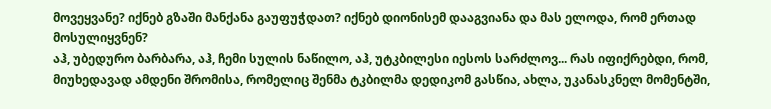მოვეყვანე? იქნებ გზაში მანქანა გაუფუჭდათ? იქნებ დიონისემ დააგვიანა და მას ელოდა, რომ ერთად მოსულიყვნენ?
აჰ, უბედურო ბარბარა, აჰ, ჩემი სულის ნაწილო, აჰ, უტკბილესი იესოს სარძლოვ... რას იფიქრებდი, რომ, მიუხედავად ამდენი შრომისა, რომელიც შენმა ტკბილმა დედიკომ გასწია, ახლა, უკანასკნელ მომენტში,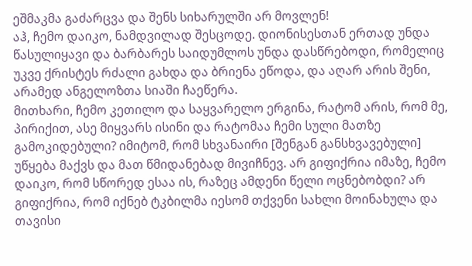ეშმაკმა გაძარცვა და შენს სიხარულში არ მოვლენ!
აჰ, ჩემო დაიკო, ნამდვილად შესცოდე. დიონისესთან ერთად უნდა წასულიყავი და ბარბარეს საიდუმლოს უნდა დასწრებოდი, რომელიც უკვე ქრისტეს რძალი გახდა და ბრიენა ეწოდა, და აღარ არის შენი, არამედ ანგელოზთა სიაში ჩაეწერა.
მითხარი, ჩემო კეთილო და საყვარელო ერგინა, რატომ არის, რომ მე, პირიქით, ასე მიყვარს ისინი და რატომაა ჩემი სული მათზე გამოკიდებული? იმიტომ, რომ სხვანაირი [შენგან განსხვავებული] უწყება მაქვს და მათ წმიდანებად მივიჩნევ. არ გიფიქრია იმაზე, ჩემო დაიკო, რომ სწორედ ესაა ის, რაზეც ამდენი წელი ოცნებობდი? არ გიფიქრია, რომ იქნებ ტკბილმა იესომ თქვენი სახლი მოინახულა და თავისი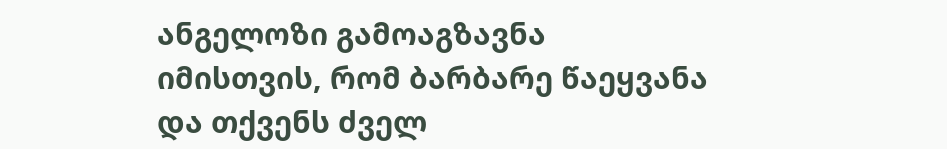ანგელოზი გამოაგზავნა იმისთვის, რომ ბარბარე წაეყვანა და თქვენს ძველ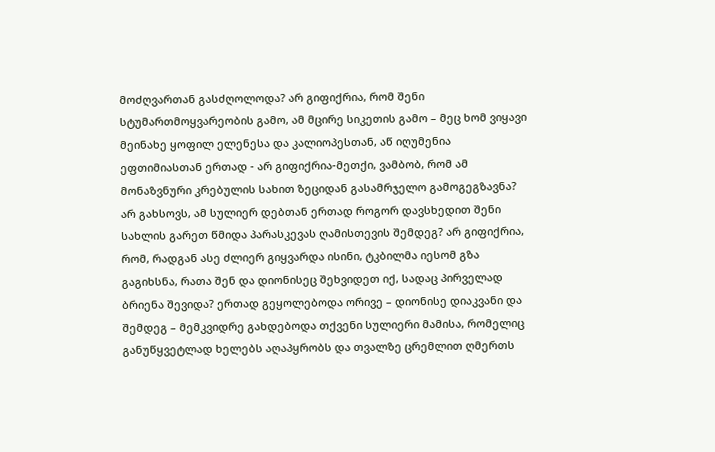მოძღვართან გასძღოლოდა? არ გიფიქრია, რომ შენი სტუმართმოყვარეობის გამო, ამ მცირე სიკეთის გამო – მეც ხომ ვიყავი მეინახე ყოფილ ელენესა და კალიოპესთან, აწ იღუმენია ეფთიმიასთან ერთად - არ გიფიქრია-მეთქი, ვამბობ, რომ ამ მონაზვნური კრებულის სახით ზეციდან გასამრჯელო გამოგეგზავნა? არ გახსოვს, ამ სულიერ დებთან ერთად როგორ დავსხედით შენი სახლის გარეთ წმიდა პარასკევას ღამისთევის შემდეგ? არ გიფიქრია, რომ, რადგან ასე ძლიერ გიყვარდა ისინი, ტკბილმა იესომ გზა გაგიხსნა, რათა შენ და დიონისეც შეხვიდეთ იქ, სადაც პირველად ბრიენა შევიდა? ერთად გეყოლებოდა ორივე – დიონისე დიაკვანი და შემდეგ – მემკვიდრე გახდებოდა თქვენი სულიერი მამისა, რომელიც განუწყვეტლად ხელებს აღაპყრობს და თვალზე ცრემლით ღმერთს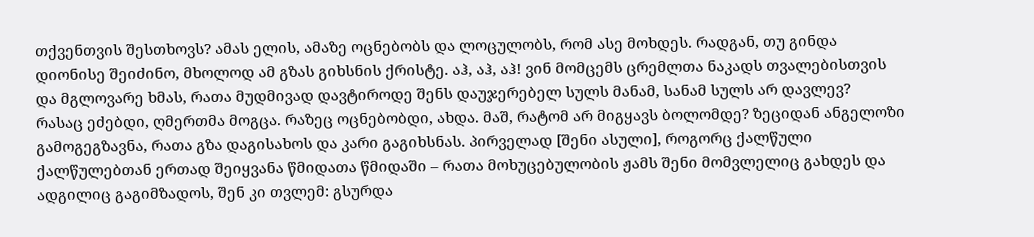თქვენთვის შესთხოვს? ამას ელის, ამაზე ოცნებობს და ლოცულობს, რომ ასე მოხდეს. რადგან, თუ გინდა დიონისე შეიძინო, მხოლოდ ამ გზას გიხსნის ქრისტე. აჰ, აჰ, აჰ! ვინ მომცემს ცრემლთა ნაკადს თვალებისთვის და მგლოვარე ხმას, რათა მუდმივად დავტიროდე შენს დაუჯერებელ სულს მანამ, სანამ სულს არ დავლევ?
რასაც ეძებდი, ღმერთმა მოგცა. რაზეც ოცნებობდი, ახდა. მაშ, რატომ არ მიგყავს ბოლომდე? ზეციდან ანგელოზი გამოგეგზავნა, რათა გზა დაგისახოს და კარი გაგიხსნას. პირველად [შენი ასული], როგორც ქალწული ქალწულებთან ერთად შეიყვანა წმიდათა წმიდაში – რათა მოხუცებულობის ჟამს შენი მომვლელიც გახდეს და ადგილიც გაგიმზადოს, შენ კი თვლემ: გსურდა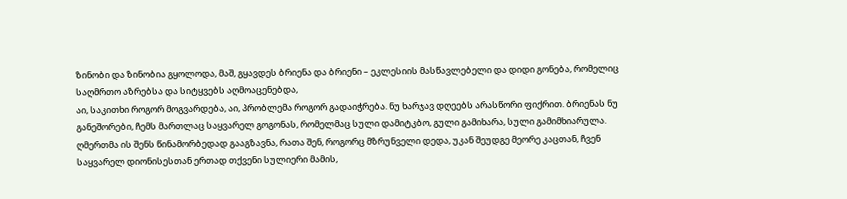ზინობი და ზინობია გყოლოდა, მაშ, გყავდეს ბრიენა და ბრიენი – ეკლესიის მასწავლებელი და დიდი გონება, რომელიც საღმრთო აზრებსა და სიტყვებს აღმოაცენებდა,
აი, საკითხი როგორ მოგვარდება, აი, პრობლემა როგორ გადაიჭრება. ნუ ხარჯავ დღეებს არასწორი ფიქრით. ბრიენას ნუ განეშორები, ჩემს მართლაც საყვარელ გოგონას, რომელმაც სული დამიტკბო, გული გამიხარა, სული გამიმხიარულა. ღმერთმა ის შენს წინამორბედად გააგზავნა, რათა შენ, როგორც მზრუნველი დედა, უკან შეუდგე მეორე კაცთან, ჩვენ საყვარელ დიონისესთან ერთად თქვენი სულიერი მამის,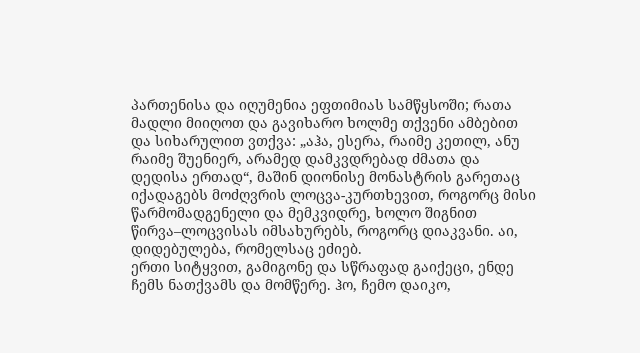პართენისა და იღუმენია ეფთიმიას სამწყსოში; რათა მადლი მიიღოთ და გავიხარო ხოლმე თქვენი ამბებით და სიხარულით ვთქვა: „აჰა, ესერა, რაიმე კეთილ, ანუ რაიმე შუენიერ, არამედ დამკვდრებად ძმათა და დედისა ერთად“, მაშინ დიონისე მონასტრის გარეთაც იქადაგებს მოძღვრის ლოცვა-კურთხევით, როგორც მისი წარმომადგენელი და მემკვიდრე, ხოლო შიგნით წირვა–ლოცვისას იმსახურებს, როგორც დიაკვანი. აი, დიდებულება, რომელსაც ეძიებ.
ერთი სიტყვით, გამიგონე და სწრაფად გაიქეცი, ენდე ჩემს ნათქვამს და მომწერე. ჰო, ჩემო დაიკო,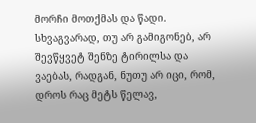მორჩი მოთქმას და წადი. სხვაგვარად, თუ არ გამიგონებ, არ შევწყვეტ შენზე ტირილსა და ვაებას, რადგან, ნუთუ არ იცი, რომ, დროს რაც მეტს წელავ,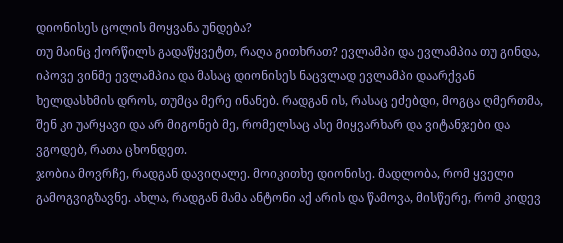დიონისეს ცოლის მოყვანა უნდება?
თუ მაინც ქორწილს გადაწყვეტთ, რაღა გითხრათ? ევლამპი და ევლამპია თუ გინდა, იპოვე ვინმე ევლამპია და მასაც დიონისეს ნაცვლად ევლამპი დაარქვან ხელდასხმის დროს, თუმცა მერე ინანებ. რადგან ის, რასაც ეძებდი, მოგცა ღმერთმა, შენ კი უარყავი და არ მიგონებ მე, რომელსაც ასე მიყვარხარ და ვიტანჯები და ვგოდებ, რათა ცხონდეთ.
ჯობია მოვრჩე, რადგან დავიღალე. მოიკითხე დიონისე. მადლობა, რომ ყველი გამოგვიგზავნე. ახლა, რადგან მამა ანტონი აქ არის და წამოვა, მისწერე, რომ კიდევ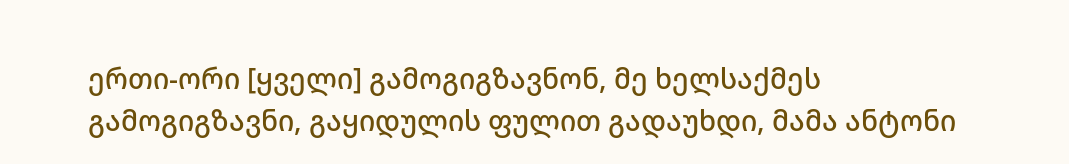ერთი-ორი [ყველი] გამოგიგზავნონ, მე ხელსაქმეს გამოგიგზავნი, გაყიდულის ფულით გადაუხდი, მამა ანტონი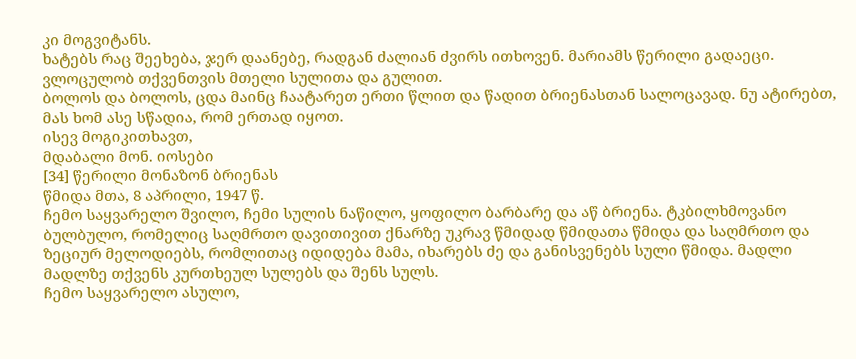კი მოგვიტანს.
ხატებს რაც შეეხება, ჯერ დაანებე, რადგან ძალიან ძვირს ითხოვენ. მარიამს წერილი გადაეცი.
ვლოცულობ თქვენთვის მთელი სულითა და გულით.
ბოლოს და ბოლოს, ცდა მაინც ჩაატარეთ ერთი წლით და წადით ბრიენასთან სალოცავად. ნუ ატირებთ, მას ხომ ასე სწადია, რომ ერთად იყოთ.
ისევ მოგიკითხავთ,
მდაბალი მონ. იოსები
[34] წერილი მონაზონ ბრიენას
წმიდა მთა, 8 აპრილი, 1947 წ.
ჩემო საყვარელო შვილო, ჩემი სულის ნაწილო, ყოფილო ბარბარე და აწ ბრიენა. ტკბილხმოვანო ბულბულო, რომელიც საღმრთო დავითივით ქნარზე უკრავ წმიდად წმიდათა წმიდა და საღმრთო და ზეციურ მელოდიებს, რომლითაც იდიდება მამა, იხარებს ძე და განისვენებს სული წმიდა. მადლი მადლზე თქვენს კურთხეულ სულებს და შენს სულს.
ჩემო საყვარელო ასულო,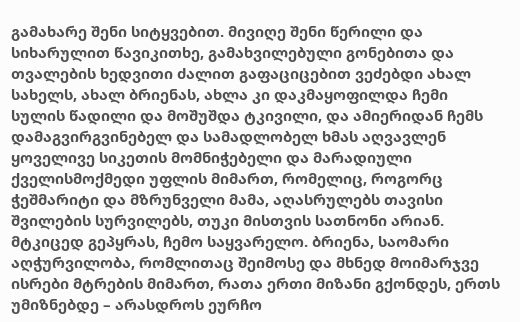გამახარე შენი სიტყვებით. მივიღე შენი წერილი და სიხარულით წავიკითხე, გამახვილებული გონებითა და თვალების ხედვითი ძალით გაფაციცებით ვეძებდი ახალ სახელს, ახალ ბრიენას, ახლა კი დაკმაყოფილდა ჩემი სულის წადილი და მოშუშდა ტკივილი, და ამიერიდან ჩემს დამაგვირგვინებელ და სამადლობელ ხმას აღვავლენ ყოველივე სიკეთის მომნიჭებელი და მარადიული ქველისმოქმედი უფლის მიმართ, რომელიც, როგორც ჭეშმარიტი და მზრუნველი მამა, აღასრულებს თავისი შვილების სურვილებს, თუკი მისთვის სათნონი არიან.
მტკიცედ გეპყრას, ჩემო საყვარელო. ბრიენა, საომარი აღჭურვილობა, რომლითაც შეიმოსე და მხნედ მოიმარჯვე ისრები მტრების მიმართ, რათა ერთი მიზანი გქონდეს, ერთს უმიზნებდე – არასდროს ეურჩო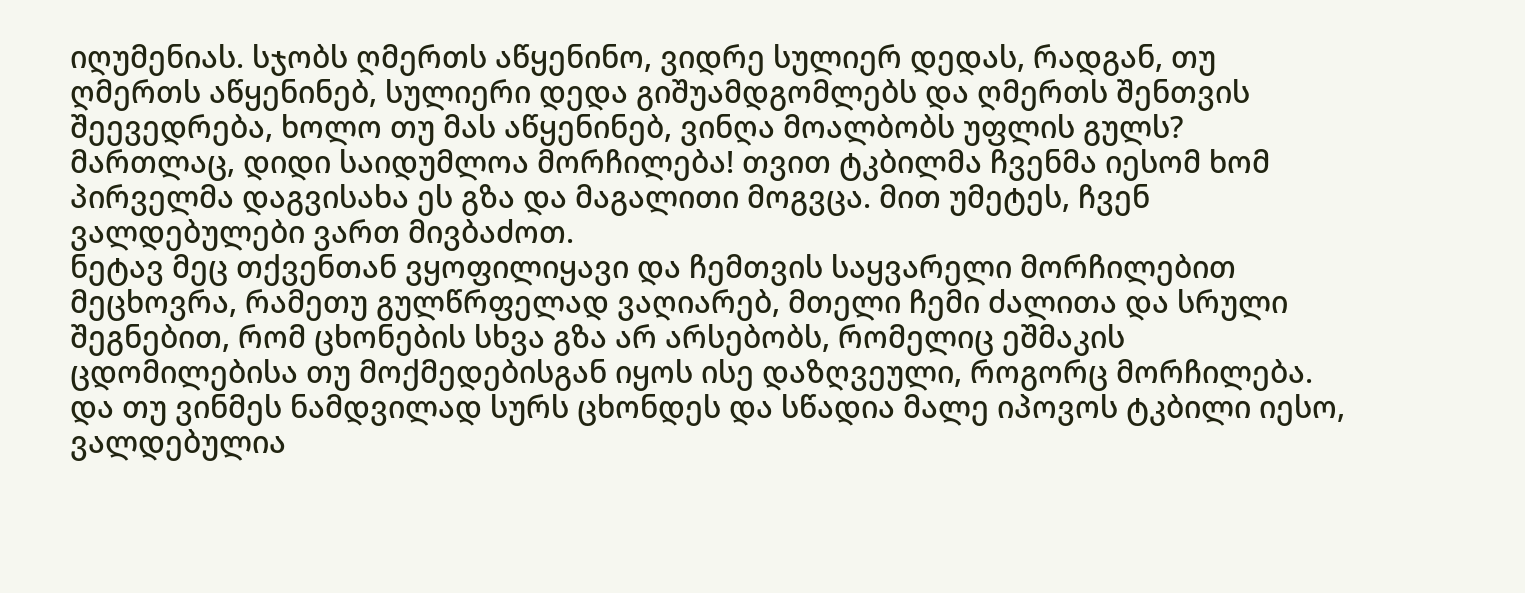იღუმენიას. სჯობს ღმერთს აწყენინო, ვიდრე სულიერ დედას, რადგან, თუ ღმერთს აწყენინებ, სულიერი დედა გიშუამდგომლებს და ღმერთს შენთვის შეევედრება, ხოლო თუ მას აწყენინებ, ვინღა მოალბობს უფლის გულს?
მართლაც, დიდი საიდუმლოა მორჩილება! თვით ტკბილმა ჩვენმა იესომ ხომ პირველმა დაგვისახა ეს გზა და მაგალითი მოგვცა. მით უმეტეს, ჩვენ ვალდებულები ვართ მივბაძოთ.
ნეტავ მეც თქვენთან ვყოფილიყავი და ჩემთვის საყვარელი მორჩილებით მეცხოვრა, რამეთუ გულწრფელად ვაღიარებ, მთელი ჩემი ძალითა და სრული შეგნებით, რომ ცხონების სხვა გზა არ არსებობს, რომელიც ეშმაკის ცდომილებისა თუ მოქმედებისგან იყოს ისე დაზღვეული, როგორც მორჩილება. და თუ ვინმეს ნამდვილად სურს ცხონდეს და სწადია მალე იპოვოს ტკბილი იესო, ვალდებულია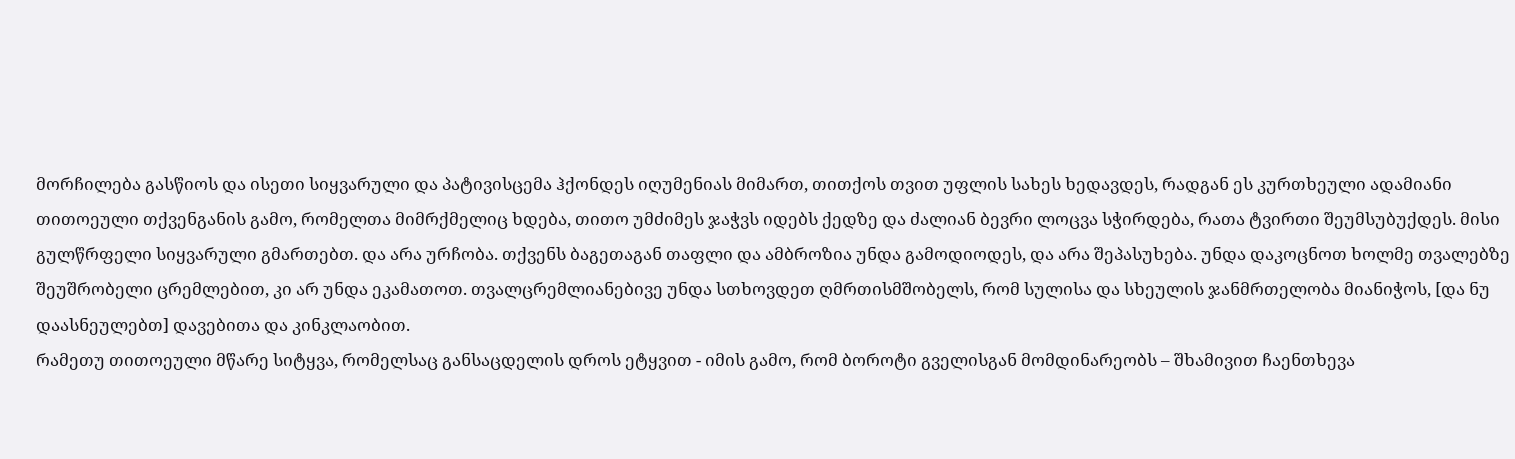მორჩილება გასწიოს და ისეთი სიყვარული და პატივისცემა ჰქონდეს იღუმენიას მიმართ, თითქოს თვით უფლის სახეს ხედავდეს, რადგან ეს კურთხეული ადამიანი თითოეული თქვენგანის გამო, რომელთა მიმრქმელიც ხდება, თითო უმძიმეს ჯაჭვს იდებს ქედზე და ძალიან ბევრი ლოცვა სჭირდება, რათა ტვირთი შეუმსუბუქდეს. მისი გულწრფელი სიყვარული გმართებთ. და არა ურჩობა. თქვენს ბაგეთაგან თაფლი და ამბროზია უნდა გამოდიოდეს, და არა შეპასუხება. უნდა დაკოცნოთ ხოლმე თვალებზე შეუშრობელი ცრემლებით, კი არ უნდა ეკამათოთ. თვალცრემლიანებივე უნდა სთხოვდეთ ღმრთისმშობელს, რომ სულისა და სხეულის ჯანმრთელობა მიანიჭოს, [და ნუ დაასნეულებთ] დავებითა და კინკლაობით.
რამეთუ თითოეული მწარე სიტყვა, რომელსაც განსაცდელის დროს ეტყვით - იმის გამო, რომ ბოროტი გველისგან მომდინარეობს – შხამივით ჩაენთხევა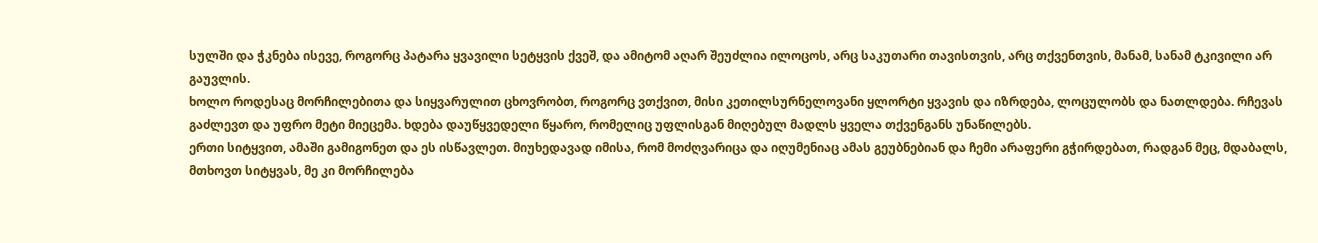სულში და ჭკნება ისევე, როგორც პატარა ყვავილი სეტყვის ქვეშ, და ამიტომ აღარ შეუძლია ილოცოს, არც საკუთარი თავისთვის, არც თქვენთვის, მანამ, სანამ ტკივილი არ გაუვლის.
ხოლო როდესაც მორჩილებითა და სიყვარულით ცხოვრობთ, როგორც ვთქვით, მისი კეთილსურნელოვანი ყლორტი ყვავის და იზრდება, ლოცულობს და ნათლდება. რჩევას გაძლევთ და უფრო მეტი მიეცემა. ხდება დაუწყვედელი წყარო, რომელიც უფლისგან მიღებულ მადლს ყველა თქვენგანს უნაწილებს.
ერთი სიტყვით, ამაში გამიგონეთ და ეს ისწავლეთ. მიუხედავად იმისა, რომ მოძღვარიცა და იღუმენიაც ამას გეუბნებიან და ჩემი არაფერი გჭირდებათ, რადგან მეც, მდაბალს, მთხოვთ სიტყვას, მე კი მორჩილება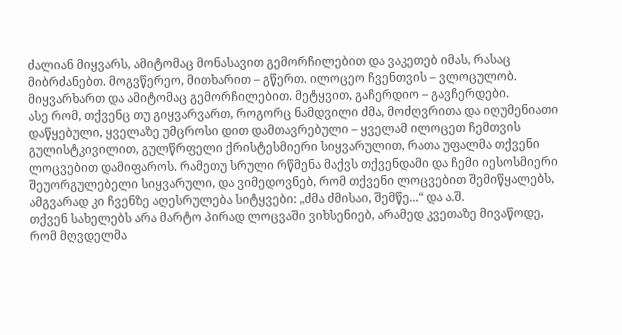ძალიან მიყვარს, ამიტომაც მონასავით გემორჩილებით და ვაკეთებ იმას, რასაც მიბრძანებთ. მოგვწერეო, მითხარით – გწერთ. ილოცეო ჩვენთვის – ვლოცულობ. მიყვარხართ და ამიტომაც გემორჩილებით. მეტყვით, გაჩერდიო – გავჩერდები.
ასე რომ, თქვენც თუ გიყვარვართ, როგორც ნამდვილი ძმა, მოძღვრითა და იღუმენიათი დაწყებული, ყველაზე უმცროსი დით დამთავრებული – ყველამ ილოცეთ ჩემთვის გულისტკივილით, გულწრფელი ქრისტესმიერი სიყვარულით, რათა უფალმა თქვენი ლოცვებით დამიფაროს. რამეთუ სრული რწმენა მაქვს თქვენდამი და ჩემი იესოსმიერი შეუორგულებელი სიყვარული, და ვიმედოვნებ, რომ თქვენი ლოცვებით შემიწყალებს, ამგვარად კი ჩვენზე აღესრულება სიტყვები: „ძმა ძმისაი, შემწე...“ და ა.შ.
თქვენ სახელებს არა მარტო პირად ლოცვაში ვიხსენიებ, არამედ კვეთაზე მივაწოდე, რომ მღვდელმა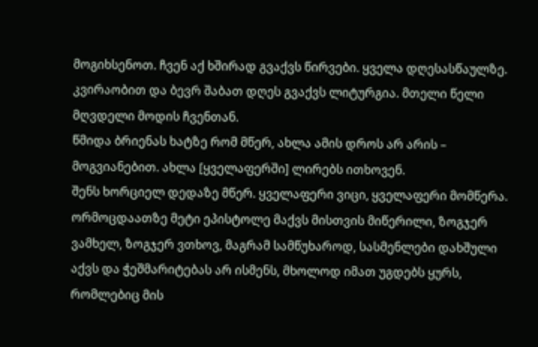მოგიხსენოთ. ჩვენ აქ ხშირად გვაქვს წირვები. ყველა დღესასწაულზე. კვირაობით და ბევრ შაბათ დღეს გვაქვს ლიტურგია. მთელი წელი მღვდელი მოდის ჩვენთან.
წმიდა ბრიენას ხატზე რომ მწერ, ახლა ამის დროს არ არის – მოგვიანებით. ახლა [ყველაფერში] ლირებს ითხოვენ.
შენს ხორციელ დედაზე მწერ. ყველაფერი ვიცი, ყველაფერი მომწერა. ორმოცდაათზე მეტი ეპისტოლე მაქვს მისთვის მიწერილი, ზოგჯერ ვამხელ, ზოგჯერ ვთხოვ, მაგრამ სამწუხაროდ, სასმენლები დახშული აქვს და ჭეშმარიტებას არ ისმენს, მხოლოდ იმათ უგდებს ყურს, რომლებიც მის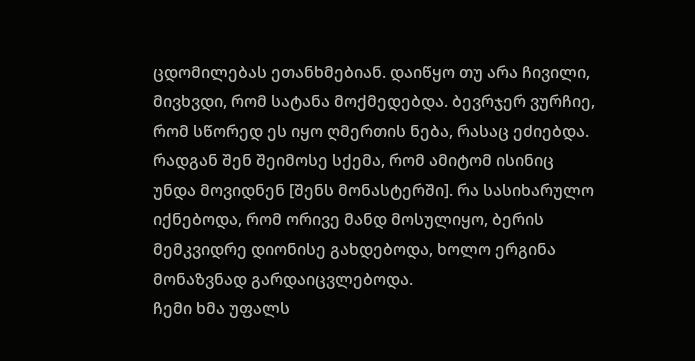ცდომილებას ეთანხმებიან. დაიწყო თუ არა ჩივილი, მივხვდი, რომ სატანა მოქმედებდა. ბევრჯერ ვურჩიე, რომ სწორედ ეს იყო ღმერთის ნება, რასაც ეძიებდა. რადგან შენ შეიმოსე სქემა, რომ ამიტომ ისინიც უნდა მოვიდნენ [შენს მონასტერში]. რა სასიხარულო იქნებოდა, რომ ორივე მანდ მოსულიყო, ბერის მემკვიდრე დიონისე გახდებოდა, ხოლო ერგინა მონაზვნად გარდაიცვლებოდა.
ჩემი ხმა უფალს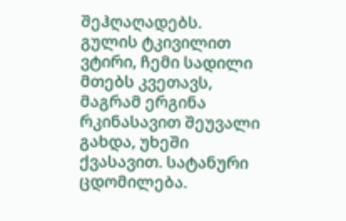შეჰღაღადებს. გულის ტკივილით ვტირი, ჩემი სადილი მთებს კვეთავს, მაგრამ ერგინა რკინასავით შეუვალი გახდა, უხეში ქვასავით. სატანური ცდომილება.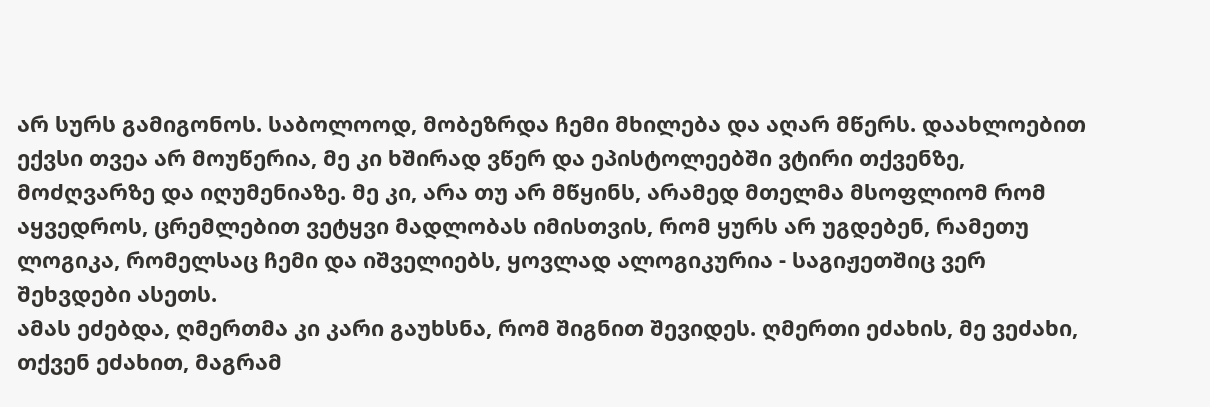არ სურს გამიგონოს. საბოლოოდ, მობეზრდა ჩემი მხილება და აღარ მწერს. დაახლოებით ექვსი თვეა არ მოუწერია, მე კი ხშირად ვწერ და ეპისტოლეებში ვტირი თქვენზე, მოძღვარზე და იღუმენიაზე. მე კი, არა თუ არ მწყინს, არამედ მთელმა მსოფლიომ რომ აყვედროს, ცრემლებით ვეტყვი მადლობას იმისთვის, რომ ყურს არ უგდებენ, რამეთუ ლოგიკა, რომელსაც ჩემი და იშველიებს, ყოვლად ალოგიკურია - საგიჟეთშიც ვერ შეხვდები ასეთს.
ამას ეძებდა, ღმერთმა კი კარი გაუხსნა, რომ შიგნით შევიდეს. ღმერთი ეძახის, მე ვეძახი, თქვენ ეძახით, მაგრამ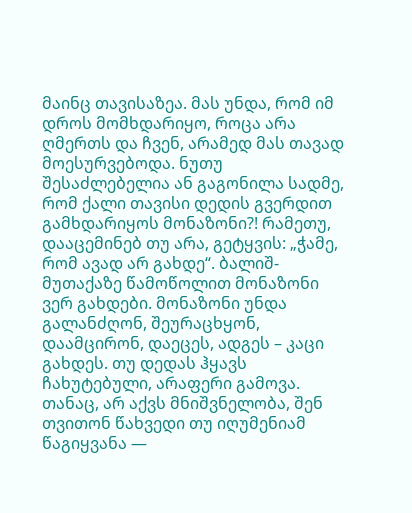მაინც თავისაზეა. მას უნდა, რომ იმ დროს მომხდარიყო, როცა არა ღმერთს და ჩვენ, არამედ მას თავად მოესურვებოდა. ნუთუ შესაძლებელია ან გაგონილა სადმე, რომ ქალი თავისი დედის გვერდით გამხდარიყოს მონაზონი?! რამეთუ, დააცემინებ თუ არა, გეტყვის: „ჭამე, რომ ავად არ გახდე“. ბალიშ-მუთაქაზე წამოწოლით მონაზონი ვერ გახდები. მონაზონი უნდა გალანძღონ, შეურაცხყონ, დაამცირონ, დაეცეს, ადგეს – კაცი გახდეს. თუ დედას ჰყავს ჩახუტებული, არაფერი გამოვა.
თანაც, არ აქვს მნიშვნელობა, შენ თვითონ წახვედი თუ იღუმენიამ წაგიყვანა —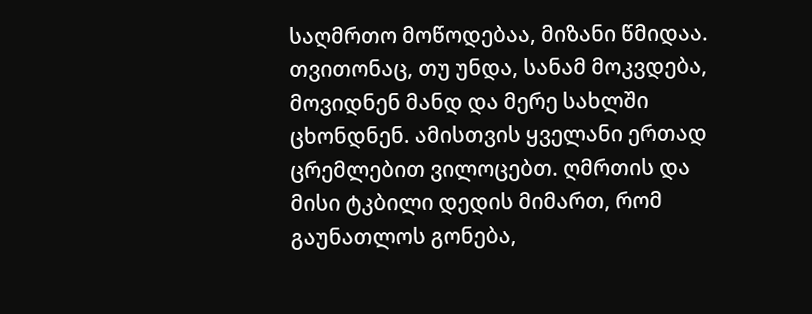საღმრთო მოწოდებაა, მიზანი წმიდაა. თვითონაც, თუ უნდა, სანამ მოკვდება, მოვიდნენ მანდ და მერე სახლში ცხონდნენ. ამისთვის ყველანი ერთად ცრემლებით ვილოცებთ. ღმრთის და მისი ტკბილი დედის მიმართ, რომ გაუნათლოს გონება,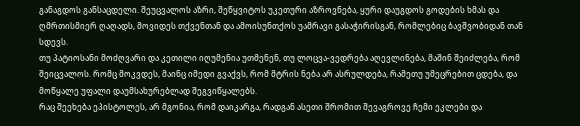განაგდოს განსაცდელი. შეუცვალოს აზრი, შეწყვიტოს უკეთური აზროვნება, ყური დაუგდოს გოდების ხმას და ღმრთისმიერ ღაღადს, მოვიდეს თქვენთან და ამოისუნთქოს უამრავი გასაჭირისგან, რომლებიც ბავშვობიდან თან სდევს.
თუ პატიოსანი მოძღვარი და კეთილი იღუმენია უთმენენ, თუ ლოცვა-ვედრება აღევლინება, მაშინ შეიძლება, რომ შეიცვალოს. რომც მოკვდეს, მაინც იმედი გვაქვს, რომ მტრის ნება არ ასრულდება, რამეთუ უმეცრებით ცდება, და მოწყალე უფალი დაუმსახურებლად შეგვიწყალებს.
რაც შეეხება ეპისტოლეს, არ მგონია, რომ დაიკარგა, რადგან ასეთი შრომით შევაგროვე ჩემი ეკლები და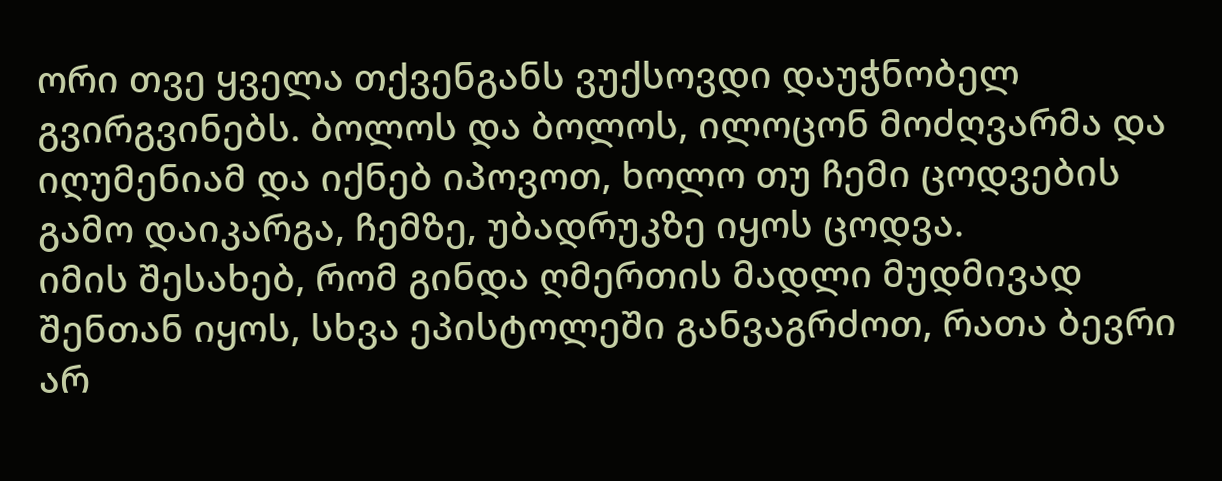ორი თვე ყველა თქვენგანს ვუქსოვდი დაუჭნობელ გვირგვინებს. ბოლოს და ბოლოს, ილოცონ მოძღვარმა და იღუმენიამ და იქნებ იპოვოთ, ხოლო თუ ჩემი ცოდვების გამო დაიკარგა, ჩემზე, უბადრუკზე იყოს ცოდვა.
იმის შესახებ, რომ გინდა ღმერთის მადლი მუდმივად შენთან იყოს, სხვა ეპისტოლეში განვაგრძოთ, რათა ბევრი არ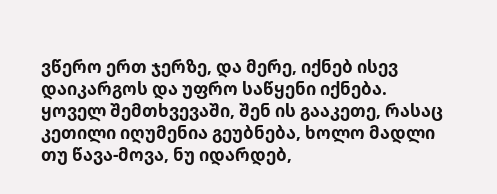ვწერო ერთ ჯერზე, და მერე, იქნებ ისევ დაიკარგოს და უფრო საწყენი იქნება. ყოველ შემთხვევაში, შენ ის გააკეთე, რასაც კეთილი იღუმენია გეუბნება, ხოლო მადლი თუ წავა-მოვა, ნუ იდარდებ,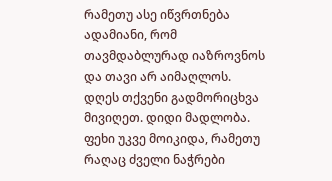რამეთუ ასე იწვრთნება ადამიანი, რომ თავმდაბლურად იაზროვნოს და თავი არ აიმაღლოს.
დღეს თქვენი გადმორიცხვა მივიღეთ. დიდი მადლობა. ფეხი უკვე მოიკიდა, რამეთუ რაღაც ძველი ნაჭრები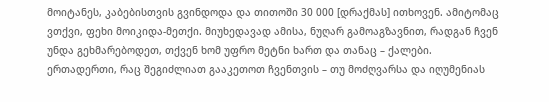მოიტანეს, კაბებისთვის გვინდოდა და თითოში 30 000 [დრაქმას] ითხოვენ. ამიტომაც ვთქვი, ფეხი მოიკიდა-მეთქი. მიუხედავად ამისა, ნუღარ გამოაგზავნით, რადგან ჩვენ უნდა გეხმარებოდეთ, თქვენ ხომ უფრო მეტნი ხართ და თანაც – ქალები.
ერთადერთი, რაც შეგიძლიათ გააკეთოთ ჩვენთვის – თუ მოძღვარსა და იღუმენიას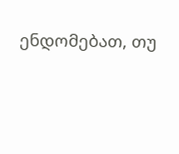ენდომებათ, თუ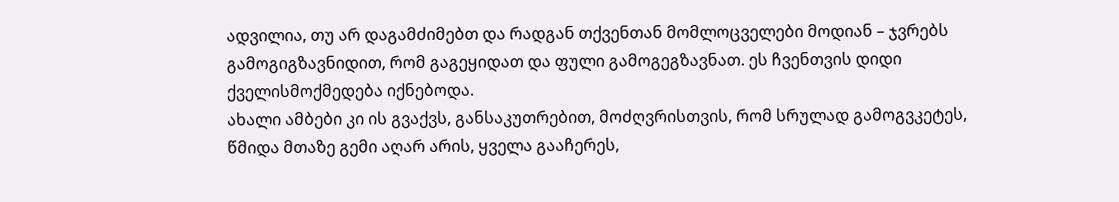ადვილია, თუ არ დაგამძიმებთ და რადგან თქვენთან მომლოცველები მოდიან – ჯვრებს გამოგიგზავნიდით, რომ გაგეყიდათ და ფული გამოგეგზავნათ. ეს ჩვენთვის დიდი ქველისმოქმედება იქნებოდა.
ახალი ამბები კი ის გვაქვს, განსაკუთრებით, მოძღვრისთვის, რომ სრულად გამოგვკეტეს, წმიდა მთაზე გემი აღარ არის, ყველა გააჩერეს,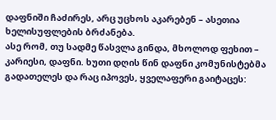დაფნიში ჩაძირეს, არც უცხოს აკარებენ – ასეთია ხელისუფლების ბრძანება.
ასე რომ, თუ სადმე წასვლა გინდა, მხოლოდ ფეხით – კარიესი, დაფნი. ხუთი დღის წინ დაფნი კომუნისტებმა გადათელეს და რაც იპოვეს, ყველაფერი გაიტაცეს: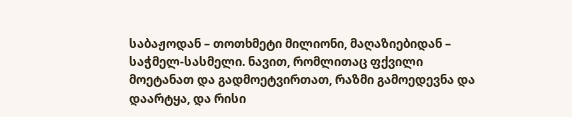საბაჟოდან – თოთხმეტი მილიონი, მაღაზიებიდან – საჭმელ-სასმელი. ნავით, რომლითაც ფქვილი მოეტანათ და გადმოეტვირთათ, რაზმი გამოედევნა და დაარტყა, და რისი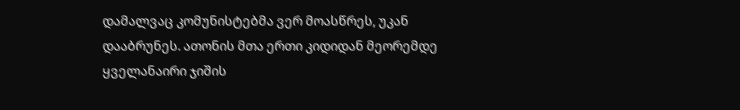დამალვაც კომუნისტებმა ვერ მოასწრეს, უკან დააბრუნეს. ათონის მთა ერთი კიდიდან მეორემდე ყველანაირი ჯიშის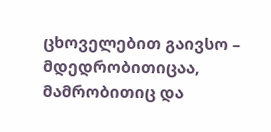ცხოველებით გაივსო – მდედრობითიცაა, მამრობითიც და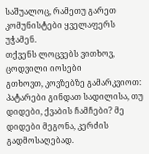საშუალოც, რამეთუ გარეთ კომუნისტები ყველაფერს უჭამენ.
თქვენს ლოცვებს ვითხოვ,
ცოდვილი იოსები
გთხოვთ, კოვზებზე გამარკვიოთ: პატარები გინდათ სადილისა, თუ დიდები, ქვაბის ჩამჩები? მე დიდები მეგონა, კერძის გადმოსაღებად.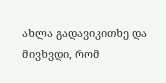ახლა გადავიკითხე და მივხვდი, რომ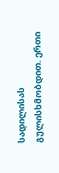სადილისას გულისხმობდით. ერთი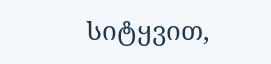სიტყვით,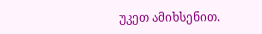უკეთ ამიხსენით.